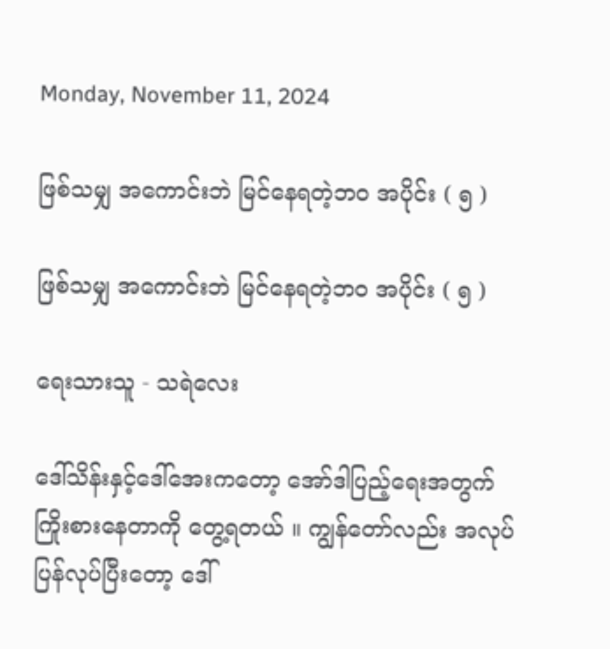Monday, November 11, 2024

ဖြစ်သမျှ အကောင်းဘဲ မြင်နေရတဲ့ဘဝ အပိုင်း ( ၅ )

ဖြစ်သမျှ အကောင်းဘဲ မြင်နေရတဲ့ဘဝ အပိုင်း ( ၅ )

ရေးသားသူ - သရဲလေး

ဒေါ်သိန်းနှင့်ဒေါ်အေးကတော့ အော်ဒါပြည့်ရေးအတွက် ကြိုးစားနေတာကို တွေ့ရတယ် ။ ကျွန်တော်လည်း အလုပ်ပြန်လုပ်ပြီးတော့ ဒေါ်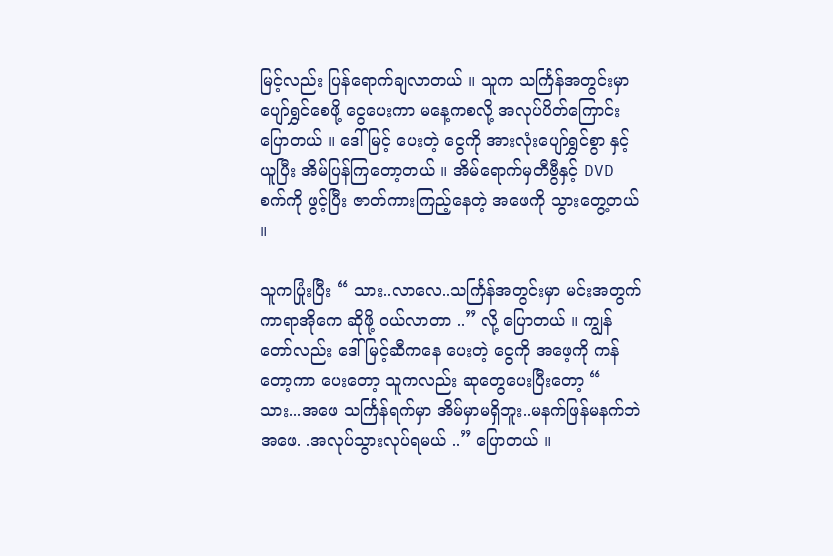မြင့်လည်း ပြန်ရောက်ချလာတယ် ။ သူက သင်္ကြန်အတွင်းမှာ ပျော်ရွှင်စေဖို့ ငွေပေးကာ မနေ့ကစလို့ အလုပ်ပိတ်ကြောင်း ပြောတယ် ။ ဒေါ်မြင့် ပေးတဲ့ ငွေကို အားလုံးပျော်ရွှင်စွာ နှင့် ယူပြီး အိမ်ပြန်ကြတော့တယ် ။ အိမ်ရောက်မှတီဗွီနှင့် DVD စက်ကို ဖွင့်ပြီး ဇာတ်ကားကြည့်နေတဲ့ အဖေကို သွားတွေ့တယ် ။

သူကပြုံးပြီး “ သား..လာလေ..သင်္ကြန်အတွင်းမှာ မင်းအတွက် ကာရာအိုကေ ဆိုဖို့ ဝယ်လာတာ ..” လို့ ပြောတယ် ။ ကျွန်တော်လည်း ဒေါ်မြင့်ဆီကနေ ပေးတဲ့ ငွေကို အဖေ့ကို ကန်တော့ကာ ပေးတော့ သူကလည်း ဆုတွေပေးပြီးတော့ “ သား...အဖေ သင်္ကြန်ရက်မှာ အိမ်မှာမရှိဘူး..မနက်ဖြန်မနက်ဘဲ အဖေ. .အလုပ်သွားလုပ်ရမယ် ..” ပြောတယ် ။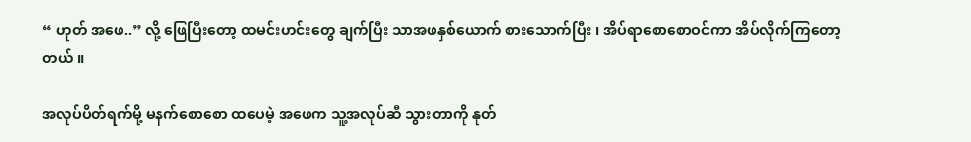“ ဟုတ် အဖေ..” လို့ ဖြေပြီးတော့ ထမင်းဟင်းတွေ ချက်ပြီး သာအဖနှစ်ယောက် စားသောက်ပြီး ၊ အိပ်ရာစောစောဝင်ကာ အိပ်လိုက်ကြတော့တယ် ။

အလုပ်ပိတ်ရက်မို့ မနက်စောစော ထပေမဲ့ အဖေက သူ့အလုပ်ဆီ သွားတာကို နုတ်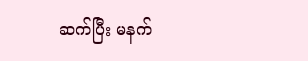ဆက်ပြီး မနက်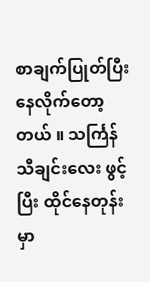စာချက်ပြုတ်ပြီးနေလိုက်တော့တယ် ။ သင်္ကြန်သီချင်းလေး ဖွင့်ပြီး ထိုင်နေတုန်းမှာ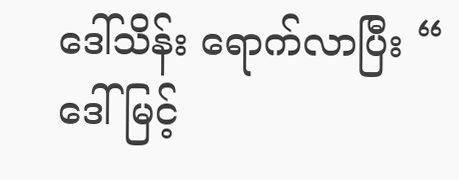ဒေါ်သိန်း ရောက်လာပြီး “ ဒေါ်မြင့်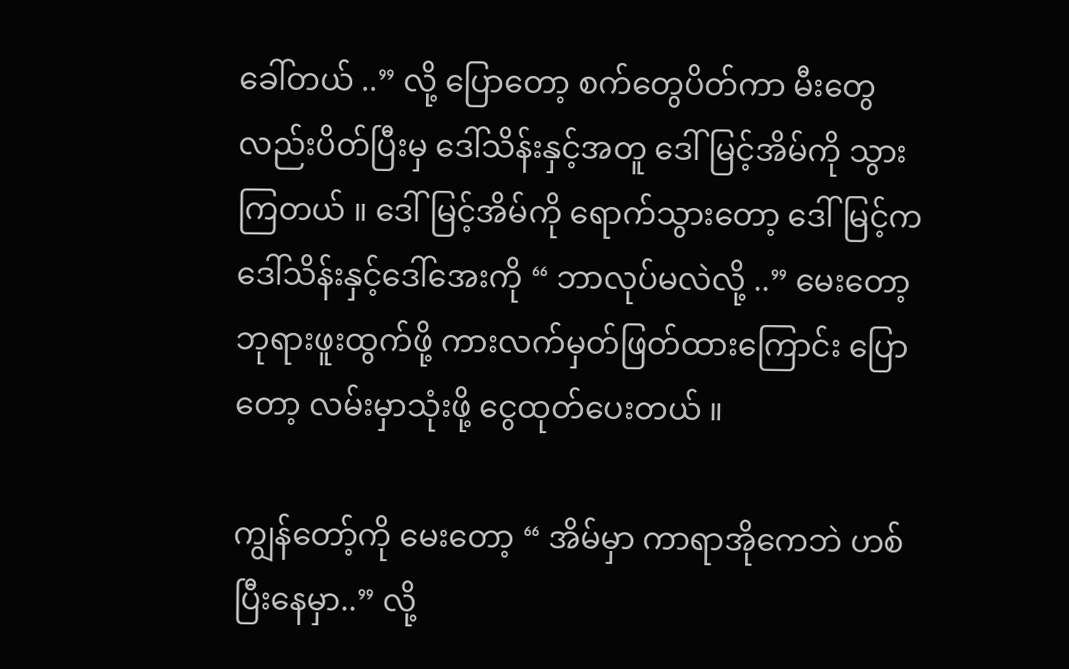ခေါ်တယ် ..” လို့ ပြောတော့ စက်တွေပိတ်ကာ မီးတွေလည်းပိတ်ပြီးမှ ဒေါ်သိန်းနှင့်အတူ ဒေါ်မြင့်အိမ်ကို သွားကြတယ် ။ ဒေါ်မြင့်အိမ်ကို ရောက်သွားတော့ ဒေါ်မြင့်က ဒေါ်သိန်းနှင့်ဒေါ်အေးကို “ ဘာလုပ်မလဲလို့ ..” မေးတော့ ဘုရားဖူးထွက်ဖို့ ကားလက်မှတ်ဖြတ်ထားကြောင်း ပြောတော့ လမ်းမှာသုံးဖို့ ငွေထုတ်ပေးတယ် ။

ကျွန်တော့်ကို မေးတော့ “ အိမ်မှာ ကာရာအိုကေဘဲ ဟစ်ပြီးနေမှာ..” လို့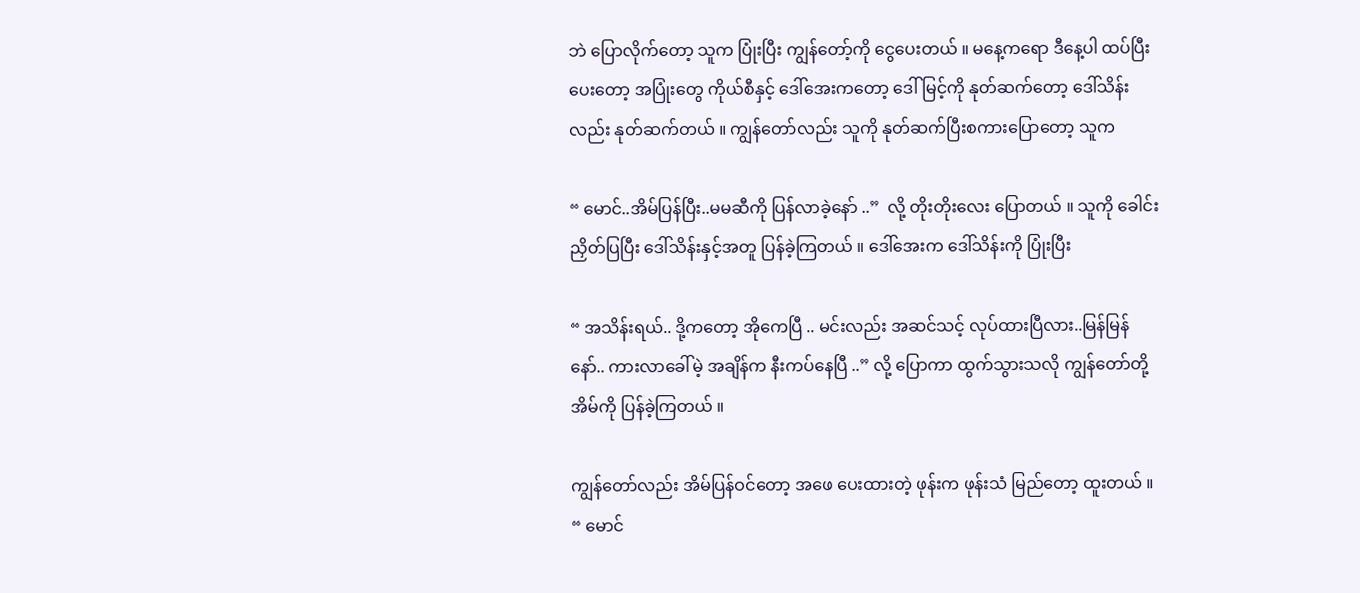ဘဲ ပြောလိုက်တော့ သူက ပြုံးပြီး ကျွန်တော့်ကို ငွေပေးတယ် ။ မနေ့ကရော ဒီနေ့ပါ ထပ်ပြီးပေးတော့ အပြုံးတွေ ကိုယ်စီနှင့် ဒေါ်အေးကတော့ ဒေါ်မြင့်ကို နုတ်ဆက်တော့ ဒေါ်သိန်းလည်း နုတ်ဆက်တယ် ။ ကျွန်တော်လည်း သူကို နုတ်ဆက်ပြီးစကားပြောတော့ သူက

“ မောင်..အိမ်ပြန်ပြီး..မမဆီကို ပြန်လာခဲ့နော် ..”  လို့ တိုးတိုးလေး ပြောတယ် ။ သူကို ခေါင်းညှိတ်ပြပြီး ဒေါ်သိန်းနှင့်အတူ ပြန်ခဲ့ကြတယ် ။ ဒေါ်အေးက ဒေါ်သိန်းကို ပြုံးပြီး

“ အသိန်းရယ်.. ဒို့ကတော့ အိုကေပြီ .. မင်းလည်း အဆင်သင့် လုပ်ထားပြီလား..မြန်မြန်နော်.. ကားလာခေါ်မဲ့ အချိန်က နီးကပ်နေပြီ ..” လို့ ပြောကာ ထွက်သွားသလို ကျွန်တော်တို့အိမ်ကို ပြန်ခဲ့ကြတယ် ။

ကျွန်တော်လည်း အိမ်ပြန်ဝင်တော့ အဖေ ပေးထားတဲ့ ဖုန်းက ဖုန်းသံ မြည်တော့ ထူးတယ် ။ “ မောင်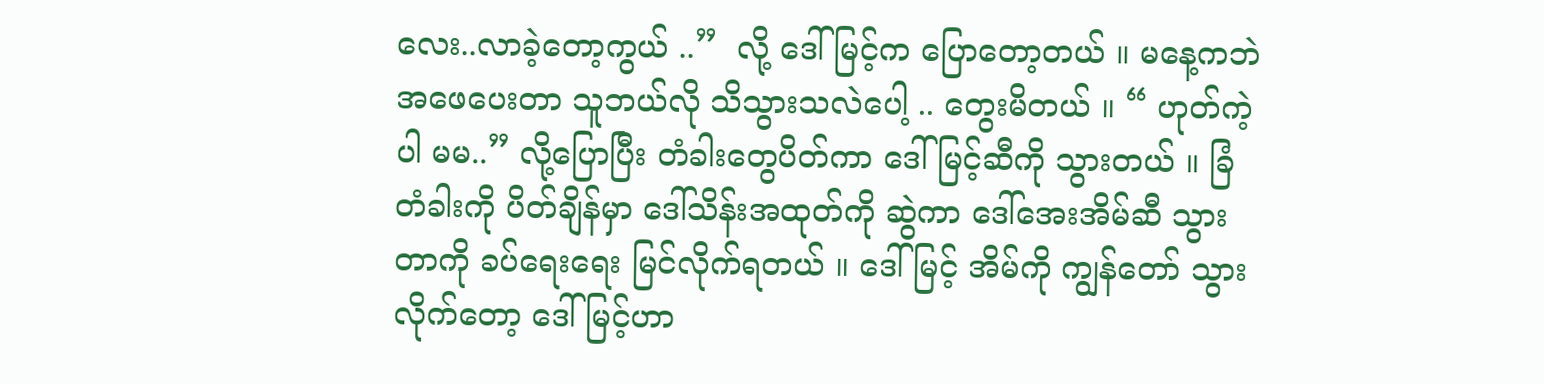လေး..လာခဲ့တော့ကွယ် ..”  လို့ ဒေါ်မြင့်က ပြောတော့တယ် ။ မနေ့ကဘဲ အဖေပေးတာ သူဘယ်လို သိသွားသလဲပေါ့ .. တွေးမိတယ် ။ “ ဟုတ်ကဲ့ပါ မမ..” လို့ပြောပြီး တံခါးတွေပိတ်ကာ ဒေါ်မြင့်ဆီကို သွားတယ် ။ ခြံတံခါးကို ပိတ်ချိန်မှာ ဒေါ်သိန်းအထုတ်ကို ဆွဲကာ ဒေါ်အေးအိမ်ဆီ သွားတာကို ခပ်ရေးရေး မြင်လိုက်ရတယ် ။ ဒေါ်မြင့် အိမ်ကို ကျွန်တော် သွားလိုက်တော့ ဒေါ်မြင့်ဟာ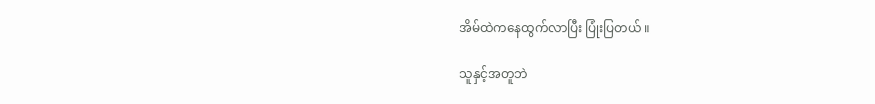အိမ်ထဲကနေထွက်လာပြီး ပြုံးပြတယ် ။

သူနှင့်အတူဘဲ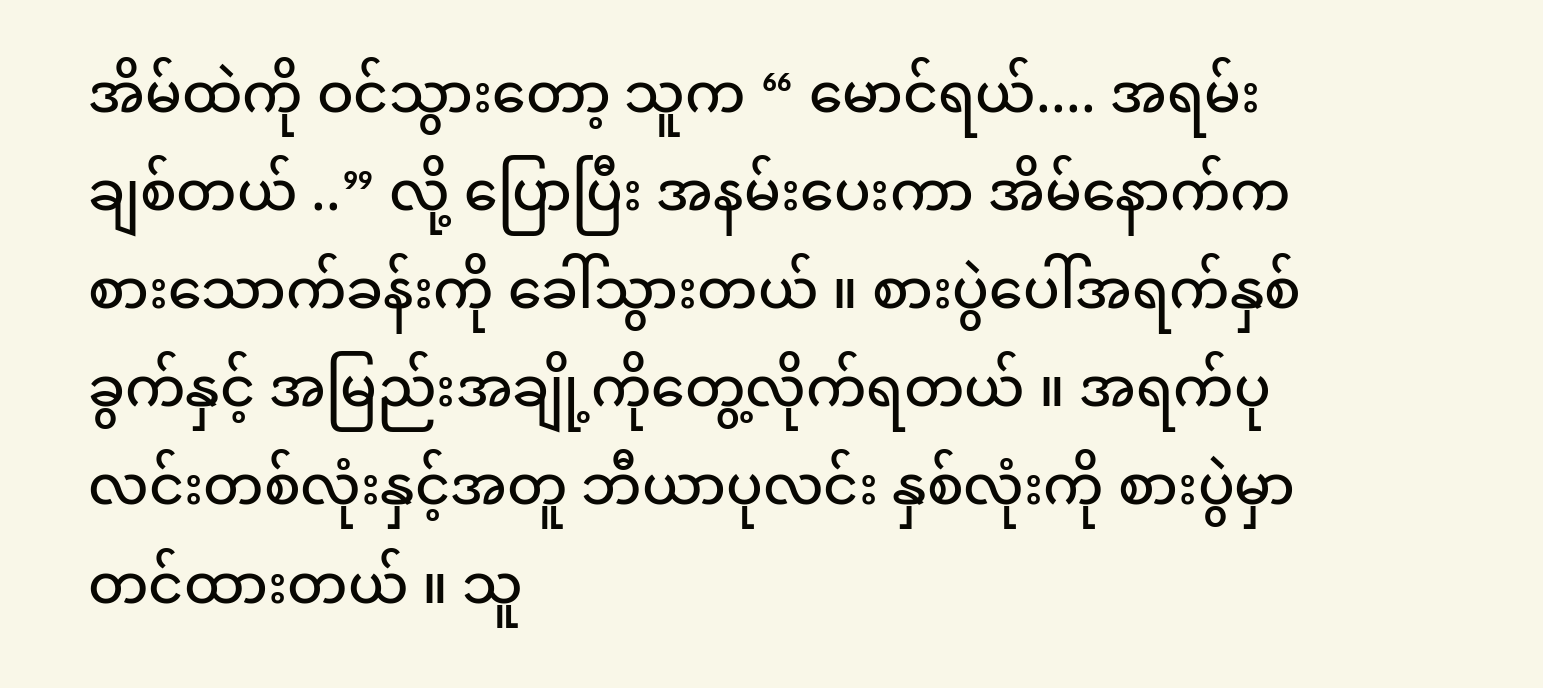အိမ်ထဲကို ဝင်သွားတော့ သူက “ မောင်ရယ်.... အရမ်းချစ်တယ် ..” လို့ ပြောပြီး အနမ်းပေးကာ အိမ်နောက်က စားသောက်ခန်းကို ခေါ်သွားတယ် ။ စားပွဲပေါ်အရက်နှစ်ခွက်နှင့် အမြည်းအချို့ကိုတွေ့လိုက်ရတယ် ။ အရက်ပုလင်းတစ်လုံးနှင့်အတူ ဘီယာပုလင်း နှစ်လုံးကို စားပွဲမှာ တင်ထားတယ် ။ သူ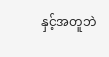နှင့်အတူဘဲ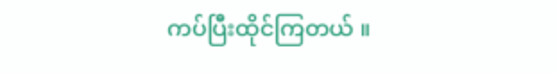ကပ်ပြီးထိုင်ကြတယ် ။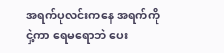အရက်ပုလင်းကနေ အရက်ကိုငှဲ့ကာ ရေမရောဘဲ ပေး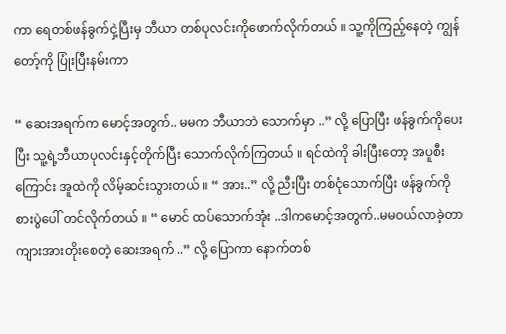ကာ ရေတစ်ဖန်ခွက်ငှဲ့ပြီးမှ ဘီယာ တစ်ပုလင်းကိုဖောက်လိုက်တယ် ။ သူ့ကိုကြည့်နေတဲ့ ကျွန်တော့်ကို ပြုံးပြီးနမ်းကာ

“ ဆေးအရက်က မောင့်အတွက်.. မမက ဘီယာဘဲ သောက်မှာ ..” လို့ ပြောပြီး ဖန်ခွက်ကိုပေးပြီး သူ့ရဲ့ဘီယာပုလင်းနှင့်တိုက်ပြီး သောက်လိုက်ကြတယ် ။ ရင်ထဲကို ခါးပြီးတော့ အပူစီးကြောင်း အူထဲကို လိမ့်ဆင်းသွားတယ် ။ “ အား..” လို့ ညီးပြီး တစ်ငုံသောက်ပြီး ဖန်ခွက်ကို စားပွဲပေါ် တင်လိုက်တယ် ။ “ မောင် ထပ်သောက်အုံး ..ဒါကမောင့်အတွက်..မမဝယ်လာခဲ့တာ ကျားအားတိုးစေတဲ့ ဆေးအရက် ..” လို့ ပြောကာ နောက်တစ်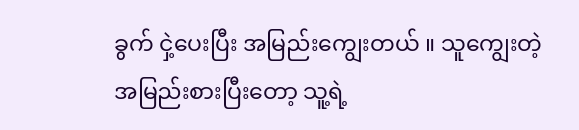ခွက် ငှဲ့ပေးပြီး အမြည်းကျွေးတယ် ။ သူကျွေးတဲ့ အမြည်းစားပြီးတော့ သူ့ရဲ့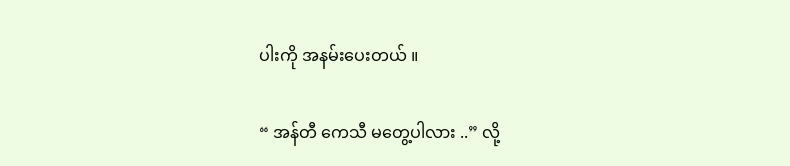ပါးကို အနမ်းပေးတယ် ။

“ အန်တီ ကေသီ မတွေ့ပါလား ..” လို့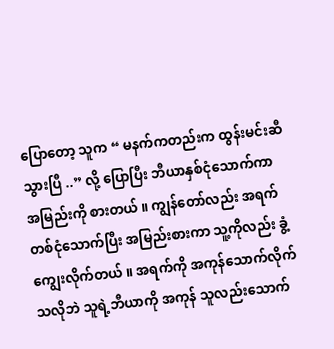ပြောတော့ သူက “ မနက်ကတည်းက ထွန်းမင်းဆီ သွားပြီ ..” လို့ ပြောပြီး ဘီယာနှစ်ငုံသောက်ကာ အမြည်းကို စားတယ် ။ ကျွန်တော်လည်း အရက်တစ်ငုံသောက်ပြီး အမြည်းစားကာ သူ့ကိုလည်း ခွံ့ကျွေးလိုက်တယ် ။ အရက်ကို အကုန်သောက်လိုက်သလိုဘဲ သူရဲ့ဘီယာကို အကုန် သူလည်းသောက်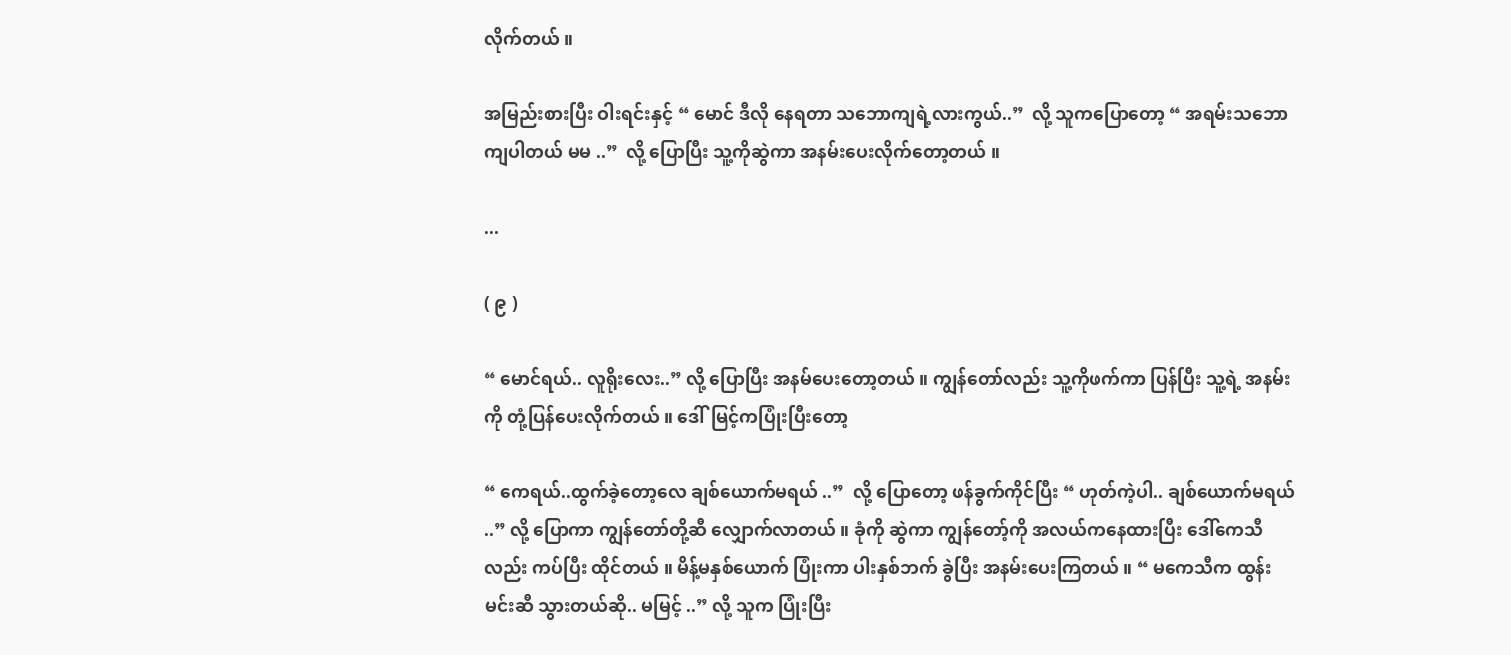လိုက်တယ် ။

အမြည်းစားပြီး ဝါးရင်းနှင့် “ မောင် ဒီလို နေရတာ သဘောကျရဲ့လားကွယ်..”  လို့ သူကပြောတော့ “ အရမ်းသဘောကျပါတယ် မမ ..”  လို့ ပြောပြီး သူ့ကိုဆွဲကာ အနမ်းပေးလိုက်တော့တယ် ။

...

( ၉ )

“ မောင်ရယ်.. လူရိုးလေး..” လို့ ပြောပြီး အနမ်ပေးတော့တယ် ။ ကျွန်တော်လည်း သူ့ကိုဖက်ကာ ပြန်ပြီး သူ့ရဲ့ အနမ်းကို တုံ့ပြန်ပေးလိုက်တယ် ။ ဒေါ်မြင့်ကပြုံးပြီးတော့

“ ကေရယ်..ထွက်ခဲ့တော့လေ ချစ်ယောက်မရယ် ..”  လို့ ပြောတော့ ဖန်ခွက်ကိုင်ပြီး “ ဟုတ်ကဲ့ပါ.. ချစ်ယောက်မရယ် ..” လို့ ပြောကာ ကျွန်တော်တို့ဆီ လျှောက်လာတယ် ။ ခုံကို ဆွဲကာ ကျွန်တော့်ကို အလယ်ကနေထားပြီး ဒေါ်ကေသီလည်း ကပ်ပြီး ထိုင်တယ် ။ မိန့်မနှစ်ယောက် ပြုံးကာ ပါးနှစ်ဘက် ခွဲပြီး အနမ်းပေးကြတယ် ။ “ မကေသီက ထွန်းမင်းဆီ သွားတယ်ဆို.. မမြင့် ..” လို့ သူက ပြုံးပြီး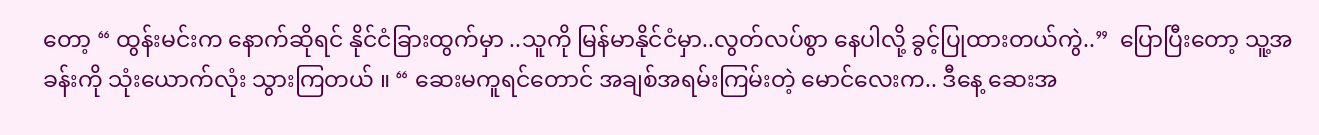တော့ “ ထွန်းမင်းက နောက်ဆိုရင် နိုင်ငံခြားထွက်မှာ ..သူကို မြန်မာနိုင်ငံမှာ..လွတ်လပ်စွာ နေပါလို့ ခွင့်ပြုထားတယ်ကွဲ..”  ပြောပြီးတော့ သူ့အခန်းကို သုံးယောက်လုံး သွားကြတယ် ။ “ ဆေးမကူရင်တောင် အချစ်အရမ်းကြမ်းတဲ့ မောင်လေးက.. ဒီနေ့ ဆေးအ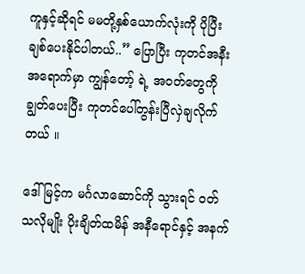ကူနှင့်ဆိုရင် မမတို့နှစ်ယောက်လုံးကို ပိုပြီးချစ်ပေးနိုင်ပါတယ်..” ပြောပြီး ကုတင်အနီးအရောက်မှာ ကျွန်တော့် ရဲ့ အဝတ်တွေကိုချွတ်ပေးပြီး ကုတင်ပေါ်တွန်းပြီလှဲချလိုက်တယ် ။

ဒေါ်မြင့်က မင်္ဂလာဆောင်ကို သွားရင် ဝတ်သလိုမျိုး ပိုးချိတ်ထမိန် အနီရောင်နှင့် အနက်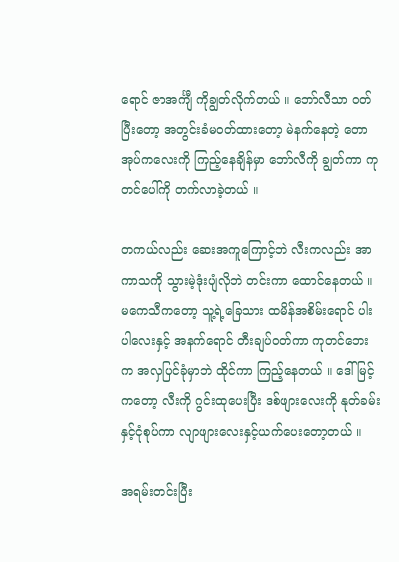ရောင် ဇာအင်္ကျီ ကိုချွတ်လိုက်တယ် ။ ဘော်လီသာ ဝတ်ပြီးတော့ အတွင်းခံမဝတ်ထားတော့ မဲနက်နေတဲ့ တောအုပ်ကလေးကို ကြည့်နေချိန်မှာ ဘော်လီကို ချွတ်ကာ ကုတင်ပေါ်ကို တက်လာခဲ့တယ် ။

တကယ်လည်း ဆေးအကူကြောင့်ဘဲ လီးကလည်း အာကာသကို သွားမဲ့ဒုံးပျံလိုဘဲ တင်းကာ ထောင်နေတယ် ။ မကေသီကတော့ သူ့ရဲ့ခြေသား ထမိန်အစိမ်းရောင် ပါးပါလေးနှင့် အနက်ရောင် တီးချပ်ဝတ်ကာ ကုတင်ဘေးက အလှပြင်ခုံမှာဘဲ ထိုင်ကာ ကြည့်နေတယ် ။ ဒေါ်မြင့်ကတော့ လီးကို ဂွင်းထုပေးပြီး ဒစ်ဖျားလေးကို နုတ်ခမ်းနှင့်ငုံစုပ်ကာ လျာဖျားလေးနှင့်ယက်ပေးတော့တယ် ။

အရမ်းတင်းပြီး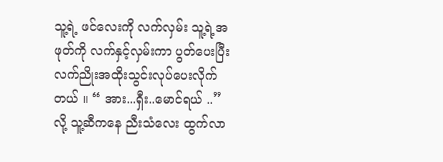သူ့ရဲ့ ဖင်လေးကို လက်လှမ်း သူ့ရဲ့အဖုတ်ကို လက်နှင့်လှမ်းကာ ပွတ်ပေးပြီးလက်ညိုးအထိုးသွင်းလုပ်ပေးလိုက်တယ် ။ “ အား...ရှီး..မောင်ရယ် ..” လို့ သူ့ဆီကနေ ညီးသံလေး ထွက်လာ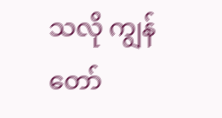သလို ကျွန်တော်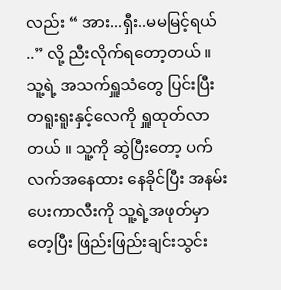လည်း “ အား...ရှီး..မမမြင့်ရယ် ..” လို့ ညီးလိုက်ရတော့တယ် ။ သူ့ရဲ့ အသက်ရှူသံတွေ ပြင်းပြီး တရူးရူးနှင့်လေကို ရှူထုတ်လာတယ် ။ သူ့ကို ဆွဲပြီးတော့ ပက်လက်အနေထား နေခိုင်ပြီး အနမ်းပေးကာလီးကို သူ့ရဲ့အဖုတ်မှာတေ့ပြီး ဖြည်းဖြည်းချင်းသွင်း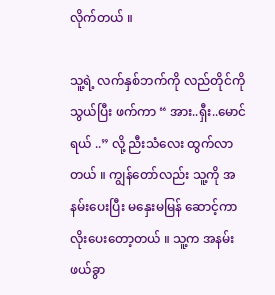လိုက်တယ် ။

သူ့ရဲ့ လက်နှစ်ဘက်ကို လည်တိုင်ကို သွယ်ပြီး ဖက်ကာ “ အား..ရှီး..မောင်ရယ် ..” လို့ ညီးသံလေး ထွက်လာတယ် ။ ကျွန်တော်လည်း သူ့ကို အနမ်းပေးပြီး မနှေးမမြန် ဆောင့်ကာ လိုးပေးတော့တယ် ။ သူ့က အနမ်း ဖယ်ခွာ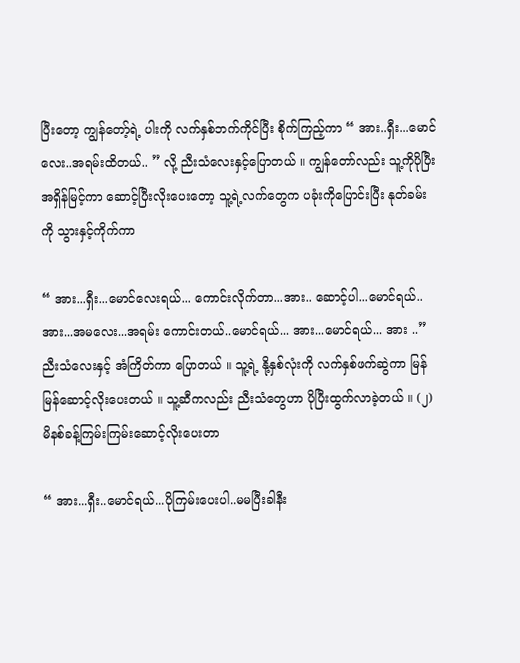ပြီးတော့ ကျွန်တော့်ရဲ့ ပါးကို လက်နှစ်ဘက်ကိုင်ပြီး စိုက်ကြည့်ကာ “ အား..ရှီး...မောင်လေး..အရမ်းထိတယ်.. ” လို့ ညီးသံလေးနှင့်ပြောတယ် ။ ကျွန်တော်လည်း သူ့ကိုပိုပြီး အရှိန်မြင့်ကာ ဆောင့်ပြီးလိုးပေးတော့ သူ့ရဲ့လက်တွေက ပခုံးကိုပြောင်းပြီး နုတ်ခမ်းကို သွားနှင့်ကိုက်ကာ

“ အား...ရှီး...မောင်လေးရယ်... ကောင်းလိုက်တာ...အား.. ဆောင့်ပါ...မောင်ရယ်.. အား...အမလေး...အရမ်း ကောင်းတယ်..မောင်ရယ်... အား...မောင်ရယ်... အား ..” ညီးသံလေးနှင့် အံကြိတ်ကာ ပြောတယ် ။ သူ့ရဲ့ နို့နှစ်လုံးကို လက်နှစ်ဖက်ဆွဲကာ မြန်မြန်ဆောင့်လိုးပေးတယ် ။ သူ့ဆီကလည်း ညီးသံတွေဟာ ပိုပြီးထွက်လာခဲ့တယ် ။ (၂) မိနစ်ခန့်ကြမ်းကြမ်းဆောင့်လိုးပေးတာ

“ အား...ရှီး..မောင်ရယ်...ပိုကြမ်းပေးပါ..မမပြီးခါနီး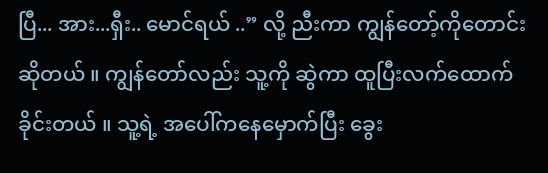ပြီ... အား...ရှီး.. မောင်ရယ် ..” လို့ ညီးကာ ကျွန်တော့်ကိုတောင်းဆိုတယ် ။ ကျွန်တော်လည်း သူ့ကို ဆွဲကာ ထူပြီးလက်ထောက်ခိုင်းတယ် ။ သူ့ရဲ့ အပေါ်ကနေမှောက်ပြီး ခွေး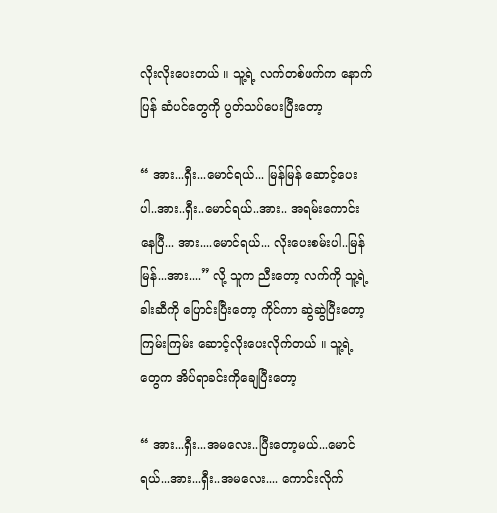လိုးလိုးပေးတယ် ။ သူ့ရဲ့ လက်တစ်ဖက်က နောက်ပြန် ဆံပင်တွေကို ပွတ်သပ်ပေးပြီးတော့

“ အား...ရှီး...မောင်ရယ်... မြန်မြန် ဆောင့်ပေးပါ..အား..ရှီး..မောင်ရယ်..အား.. အရမ်းကောင်းနေပြီ... အား....မောင်ရယ်... လိုးပေးစမ်းပါ..မြန်မြန်...အား....” လို့ သူက ညီးတော့ လက်ကို သူ့ရဲ့ခါးဆီကို ပြောင်းပြီးတော့ ကိုင်ကာ ဆွဲဆွဲပြီးတော့ကြမ်းကြမ်း ဆောင့်လိုးပေးလိုက်တယ် ။ သူ့ရဲ့တွေက အိပ်ရာခင်းကိုချေပြီးတော့

“ အား...ရှီး...အမလေး..ပြီးတော့မယ်...မောင်ရယ်...အား...ရှီး..အမလေး.... ကောင်းလိုက်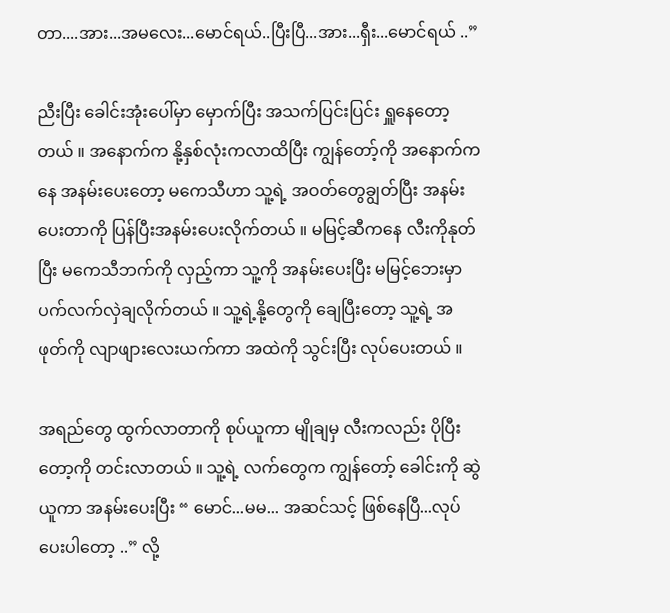တာ....အား...အမလေး...မောင်ရယ်..ပြီးပြီ...အား...ရှီး...မောင်ရယ် ..”

ညီးပြီး ခေါင်းအုံးပေါ်မှာ မှောက်ပြီး အသက်ပြင်းပြင်း ရှူနေတော့တယ် ။ အနောက်က နို့နှစ်လုံးကလာထိပြီး ကျွန်တော့်ကို အနောက်ကနေ အနမ်းပေးတော့ မကေသီဟာ သူ့ရဲ့ အဝတ်တွေချွတ်ပြီး အနမ်းပေးတာကို ပြန်ပြီးအနမ်းပေးလိုက်တယ် ။ မမြင့်ဆီကနေ လီးကိုနုတ်ပြီး မကေသီဘက်ကို လှည့်ကာ သူ့ကို အနမ်းပေးပြီး မမြင့်ဘေးမှာ ပက်လက်လှဲချလိုက်တယ် ။ သူ့ရဲ့နို့တွေကို ချေပြီးတော့ သူ့ရဲ့ အဖုတ်ကို လျာဖျားလေးယက်ကာ အထဲကို သွင်းပြီး လုပ်ပေးတယ် ။

အရည်တွေ ထွက်လာတာကို စုပ်ယူကာ မျိုချမှ လီးကလည်း ပိုပြီးတော့ကို တင်းလာတယ် ။ သူ့ရဲ့ လက်တွေက ကျွန်တော့် ခေါင်းကို ဆွဲယူကာ အနမ်းပေးပြီး “ မောင်...မမ... အဆင်သင့် ဖြစ်နေပြီ...လုပ်ပေးပါတော့ ..” လို့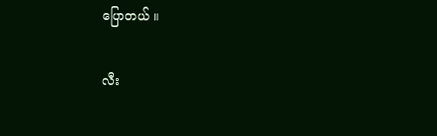ပြောတယ် ။

လီး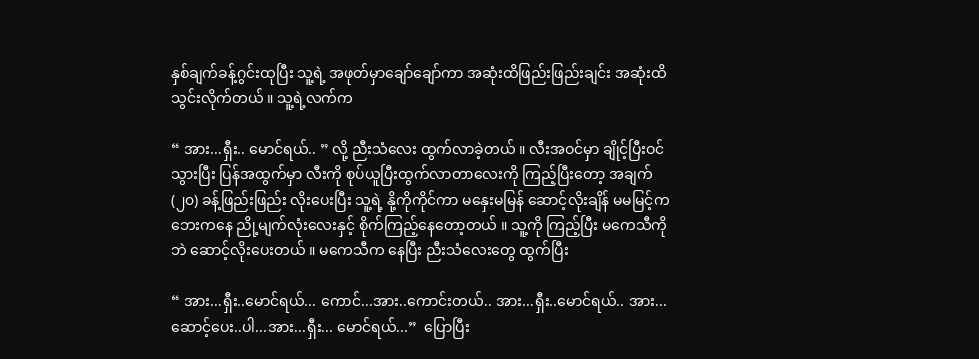နှစ်ချက်ခန့်ဂွင်းထုပြီး သူ့ရဲ့ အဖုတ်မှာချော်ချော်ကာ အဆုံးထိဖြည်းဖြည်းချင်း အဆုံးထိ သွင်းလိုက်တယ် ။ သူ့ရဲ့လက်က

“ အား...ရှီး.. မောင်ရယ်.. ” လို့ ညီးသံလေး ထွက်လာခဲ့တယ် ။ လီးအဝင်မှာ ချိုင့်ပြီးဝင်သွားပြီး ပြန်အထွက်မှာ လီးကို စုပ်ယူပြီးထွက်လာတာလေးကို ကြည့်ပြီးတော့ အချက် (၂၀) ခန့်ဖြည်းဖြည်း လိုးပေးပြီး သူ့ရဲ့ နို့ကိုကိုင်ကာ မနှေးမမြန် ဆောင့်လိုးချိန် မမမြင့်က ဘေးကနေ ညို့မျက်လုံးလေးနှင့် စိုက်ကြည့်နေတော့တယ် ။ သူ့ကို ကြည့်ပြီး မကေသီကိုဘဲ ဆောင့်လိုးပေးတယ် ။ မကေသီက နေပြီး ညီးသံလေးတွေ ထွက်ပြီး

“ အား...ရှီး..မောင်ရယ်... ကောင်...အား..ကောင်းတယ်.. အား...ရှီး..မောင်ရယ်.. အား... ဆောင့်ပေး..ပါ...အား...ရှီး... မောင်ရယ်...”  ပြောပြီး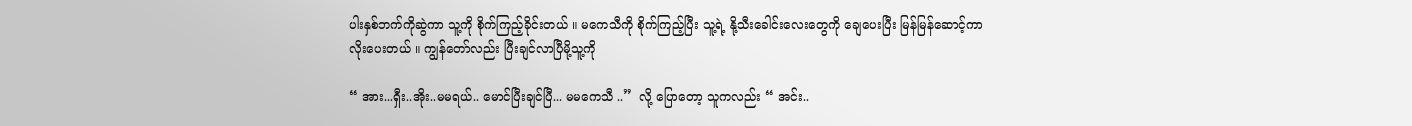ပါးနှစ်ဘက်ကိုဆွဲကာ သူ့ကို စိုက်ကြည့်ခိုင်းတယ် ။ မကေသီကို စိုက်ကြည့်ပြီး သူ့ရဲ့ နို့သီးခေါင်းလေးတွေကို ချေပေးပြီး မြန်မြန်ဆောင့်ကာ လိုးပေးတယ် ။ ကျွန်တော်လည်း ပြီးချင်လာပြီမို့သူ့ကို

“ အား...ရှီး..အိုး..မမရယ်.. မောင်ပြီးချင်ပြီ... မမကေသီ ..”  လို့ ပြောတော့ သူကလည်း “ အင်း..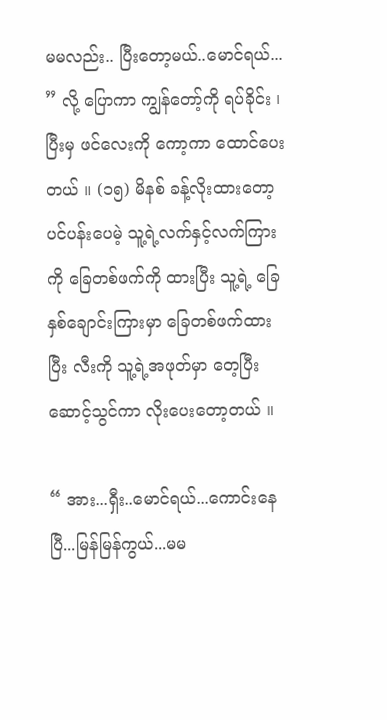မမလည်း.. ပြီးတော့မယ်..မောင်ရယ်... ” လို့ ပြောကာ ကျွန်တော့်ကို ရပ်ခိုင်း ၊ပြီးမှ ဖင်လေးကို ကော့ကာ ထောင်ပေးတယ် ။ (၁၅) မိနစ် ခန့်လိုးထားတော့ ပင်ပန်းပေမဲ့ သူ့ရဲ့လက်နှင့်လက်ကြားကို ခြေတစ်ဖက်ကို ထားပြီး သူ့ရဲ့ ခြေနှစ်ချောင်းကြားမှာ ခြေတစ်ဖက်ထားပြီး လီးကို သူ့ရဲ့အဖုတ်မှာ တေ့ပြီး ဆောင့်သွင်ကာ လိုးပေးတော့တယ် ။

“ အား...ရှီး..မောင်ရယ်...ကောင်းနေပြီ...မြန်မြန်ကွယ်...မမ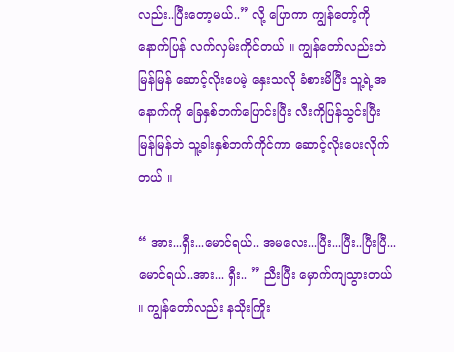လည်း..ပြီးတော့မယ်..” လို့ ပြောကာ ကျွန်တော့်ကို နောက်ပြန် လက်လှမ်းကိုင်တယ် ။ ကျွန်တော်လည်းဘဲ မြန်မြန် ဆောင့်လိုးပေမဲ့ နှေးသလို ခံစားမိပြီး သူ့ရဲ့အနောက်ကို ခြေနှစ်ဘက်ပြောင်းပြီး လီးကိုပြန်သွင်းပြီး မြန်မြန်ဘဲ သူ့ခါးနှစ်ဘက်ကိုင်ကာ ဆောင့်လိုးပေးလိုက်တယ် ။

“ အား...ရှီး...မောင်ရယ်.. အမလေး...ပြီး...ပြီး..ပြီးပြီ...မောင်ရယ်..အား... ရှီး.. ” ညီးပြီး မှောက်ကျသွားတယ် ။ ကျွန်တော်လည်း နသိုးကြိုး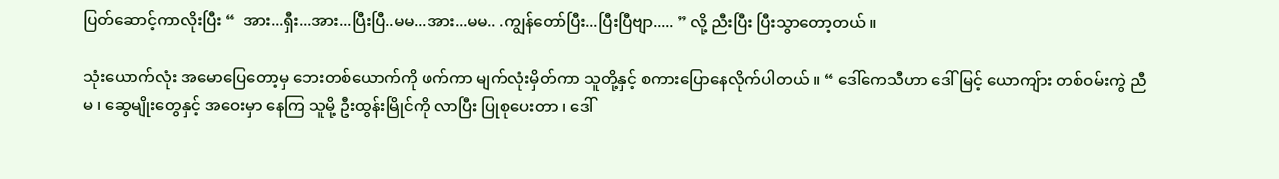ပြတ်ဆောင့်ကာလိုးပြီး “  အား...ရှီး...အား...ပြီးပြီ..မမ...အား...မမ.. .ကျွန်တော်ပြီး...ပြီးပြီဗျာ..... ” လို့ ညီးပြီး ပြီးသွာတော့တယ် ။

သုံးယောက်လုံး အမောပြေတော့မှ ဘေးတစ်ယောက်ကို ဖက်ကာ မျက်လုံးမှိတ်ကာ သူတို့နှင့် စကားပြောနေလိုက်ပါတယ် ။ “ ဒေါ်ကေသီဟာ ဒေါ်မြင့် ယောကျ်ား တစ်ဝမ်းကွဲ ညီမ ၊ ဆွေမျိုးတွေနှင့် အဝေးမှာ နေကြ သူမို့ ဦးထွန်းမြိုင်ကို လာပြီး ပြုစုပေးတာ ၊ ဒေါ်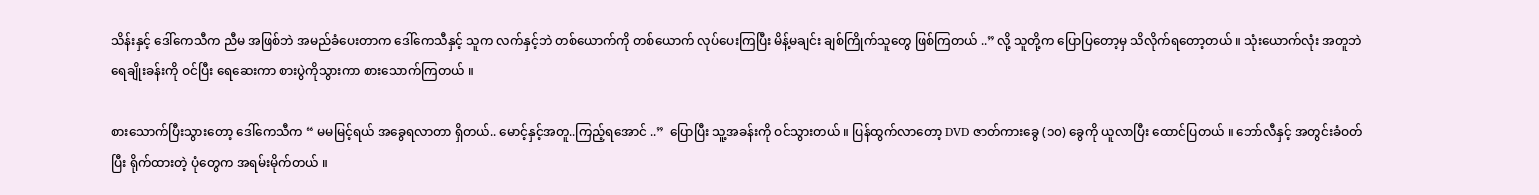သိန်းနှင့် ဒေါ်ကေသီက ညီမ အဖြစ်ဘဲ အမည်ခံပေးတာက ဒေါ်ကေသီနှင့် သူက လက်နှင့်ဘဲ တစ်ယောက်ကို တစ်ယောက် လုပ်ပေးကြပြီး မိန့်မချင်း ချစ်ကြိုက်သူတွေ ဖြစ်ကြတယ် ..” လို့ သူတို့က ပြောပြတော့မှ သိလိုက်ရတော့တယ် ။ သုံးယောက်လုံး အတူဘဲ ရေချိုးခန်းကို ဝင်ပြီး ရေဆေးကာ စားပွဲကိုသွားကာ စားသောက်ကြတယ် ။

စားသောက်ပြီးသွားတော့ ဒေါ်ကေသီက “ မမမြင့်ရယ် အခွေရလာတာ ရှိတယ်.. မောင့်နှင့်အတူ..ကြည့်ရအောင် ..”  ပြောပြီး သူ့အခန်းကို ဝင်သွားတယ် ။ ပြန်ထွက်လာတော့ DVD ဇာတ်ကားခွေ (၁၀) ခွေကို ယူလာပြီး ထောင်ပြတယ် ။ ဘော်လီနှင့် အတွင်းခံဝတ်ပြီး ရိုက်ထားတဲ့ ပုံတွေက အရမ်းမိုက်တယ် ။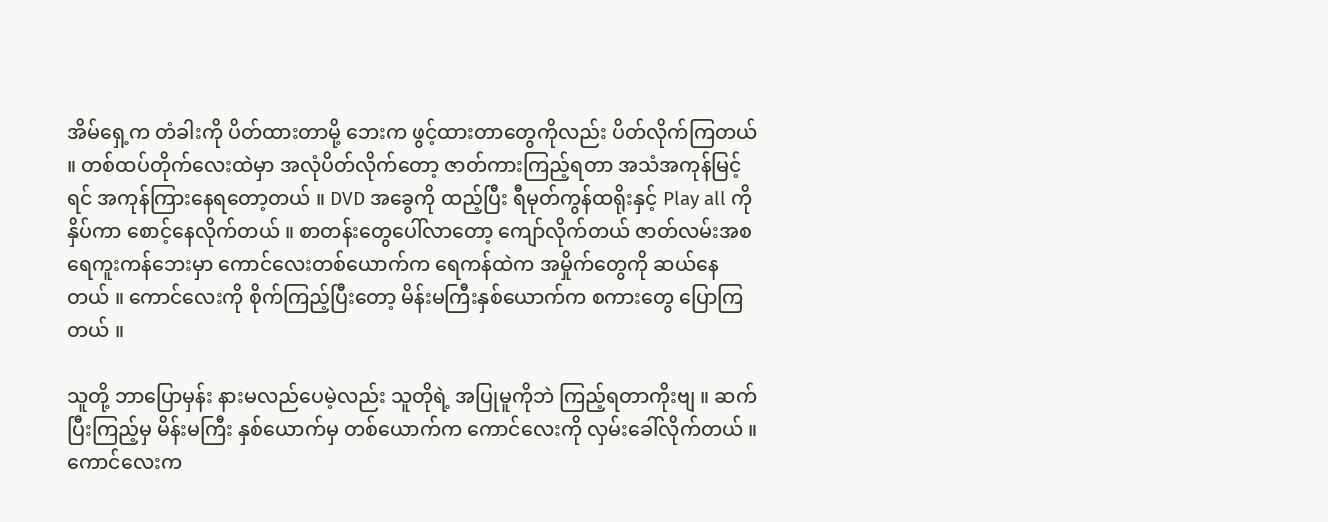အိမ်ရှေ့က တံခါးကို ပိတ်ထားတာမို့ ဘေးက ဖွင့်ထားတာတွေကိုလည်း ပိတ်လိုက်ကြတယ် ။ တစ်ထပ်တိုက်လေးထဲမှာ အလုံပိတ်လိုက်တော့ ဇာတ်ကားကြည့်ရတာ အသံအကုန်မြင့်ရင် အကုန်ကြားနေရတော့တယ် ။ DVD အခွေကို ထည့်ပြီး ရီမုတ်ကွန်ထရိုးနှင့် Play all ကို နှိပ်ကာ စောင့်နေလိုက်တယ် ။ စာတန်းတွေပေါ်လာတော့ ကျော်လိုက်တယ် ဇာတ်လမ်းအစ ရေကူးကန်ဘေးမှာ ကောင်လေးတစ်ယောက်က ရေကန်ထဲက အမှိုက်တွေကို ဆယ်နေတယ် ။ ကောင်လေးကို စိုက်ကြည့်ပြီးတော့ မိန်းမကြီးနှစ်ယောက်က စကားတွေ ပြောကြတယ် ။

သူတို့ ဘာပြောမှန်း နားမလည်ပေမဲ့လည်း သူတိုရဲ့ အပြုမူကိုဘဲ ကြည့်ရတာကိုးဗျ ။ ဆက်ပြီးကြည့်မှ မိန်းမကြီး နှစ်ယောက်မှ တစ်ယောက်က ကောင်လေးကို လှမ်းခေါ်လိုက်တယ် ။ ကောင်လေးက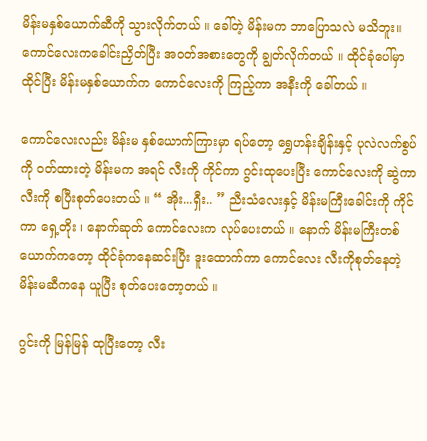မိန်းမနှစ်ယောက်ဆီကို သွားလိုက်တယ် ။ ခေါ်တဲ့ မိန်းမက ဘာပြောသလဲ မသိဘူး။ ကောင်လေးကခေါင်းညှိတ်ပြီး အဝတ်အစားတွေကို ချွတ်လိုက်တယ် ။ ထိုင်ခုံပေါ်မှာ ထိုင်ပြီး မိန်းမနှစ်ယောက်က ကောင်လေးကို ကြည့်ကာ အနီးကို ခေါ်တယ် ။

ကောင်လေးလည်း မိန်းမ နှစ်ယောက်ကြားမှာ ရပ်တော့ ရွှေဟန်းချိန်းနှင့် ပုလဲလက်စွပ်ကို ဝတ်ထားတဲ့ မိန်းမက အရင် လီးကို ကိုင်ကာ ဂွင်းထုပေးပြီး ကောင်လေးကို ဆွဲကာ လီးကို စပြီးစုတ်ပေးတယ် ။ “ အိုး...ရှီး.. ” ညီးသံလေးနှင့် မိန်းမကြီးခေါင်းကို ကိုင်ကာ ရှေ့တိုး ၊ နောက်ဆုတ် ကောင်လေးက လုပ်ပေးတယ် ။ နောက် မိန်းမကြီးတစ်ယောက်ကတော့ ထိုင်ခုံကနေဆင်းပြီး ဒူးထောက်ကာ ကောင်လေး လီးကိုစုတ်နေတဲ့ မိန်းမဆီကနေ ယူပြီး စုတ်ပေးတော့တယ် ။

ဂွင်းကို မြန်မြန် ထုပြီးတော့ လီး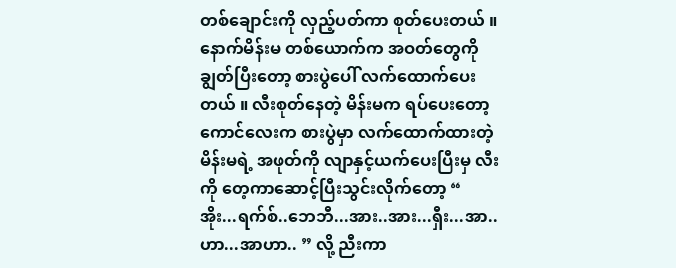တစ်ချောင်းကို လှည့်ပတ်ကာ စုတ်ပေးတယ် ။ နောက်မိန်းမ တစ်ယောက်က အဝတ်တွေကို ချွတ်ပြီးတော့ စားပွဲပေါ် လက်ထောက်ပေးတယ် ။ လီးစုတ်နေတဲ့ မိန်းမက ရပ်ပေးတော့ ကောင်လေးက စားပွဲမှာ လက်ထောက်ထားတဲ့ မိန်းမရဲ့ အဖုတ်ကို လျာနှင့်ယက်ပေးပြီးမှ လီးကို တေ့ကာဆောင့်ပြီးသွင်းလိုက်တော့ “ အိုး...ရက်စ်..ဘေဘီ...အား..အား...ရှီး...အာ..ဟာ...အာဟာ.. ” လို့ ညီးကာ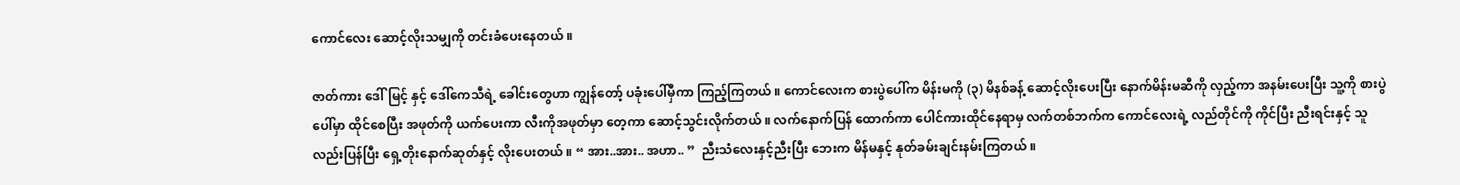ကောင်လေး ဆောင့်လိုးသမျှကို တင်းခံပေးနေတယ် ။

ဇာတ်ကား ဒေါ်မြင့် နှင့် ဒေါ်ကေသီရဲ့ ခေါင်းတွေဟာ ကျွန်တော့် ပခုံးပေါ်မှီကာ ကြည့်ကြတယ် ။ ကောင်လေးက စားပွဲပေါ်က မိန်းမကို (၃) မိနစ်ခန့် ဆောင့်လိုးပေးပြီး နောက်မိန်းမဆီကို လှည့်ကာ အနမ်းပေးပြီး သူ့ကို စားပွဲပေါ်မှာ ထိုင်စေပြီး အဖုတ်ကို ယက်ပေးကာ လီးကိုအဖုတ်မှာ တေ့ကာ ဆောင့်သွင်းလိုက်တယ် ။ လက်နောက်ပြန် ထောက်ကာ ပေါင်ကားထိုင်နေရာမှ လက်တစ်ဘက်က ကောင်လေးရဲ့ လည်တိုင်ကို ကိုင်ပြီး ညီးရင်းနှင့် သူလည်းပြန်ပြီး ရှေ့တိုးနောက်ဆုတ်နှင့် လိုးပေးတယ် ။ “ အား..အား.. အဟာ.. ”  ညီးသံလေးနှင့်ညီးပြီး ဘေးက မိန်မနှင့် နုတ်ခမ်းချင်းနမ်းကြတယ် ။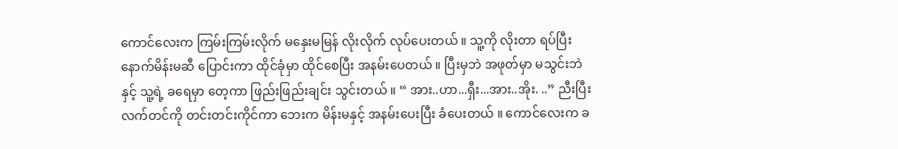ကောင်လေးက ကြမ်းကြမ်းလိုက် မနှေးမမြန် လိုးလိုက် လုပ်ပေးတယ် ။ သူ့ကို လိုးတာ ရပ်ပြီး နောက်မိန်းမဆီ ပြောင်းကာ ထိုင်ခုံမှာ ထိုင်စေပြီး အနမ်းပေတယ် ။ ပြီးမှဘဲ အဖုတ်မှာ မသွင်းဘဲနှင့် သူ့ရဲ့ ခရေမှာ တေ့ကာ ဖြည်းဖြည်းချင်း သွင်းတယ် ။ “ အား..ဟာ...ရှီး...အား..အိုး. ..” ညီးပြီး လက်တင်ကို တင်းတင်းကိုင်ကာ ဘေးက မိန်းမနှင့် အနမ်းပေးပြီး ခံပေးတယ် ။ ကောင်လေးက ခ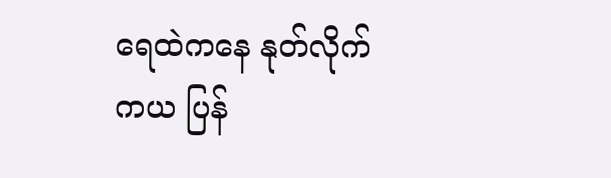ရေထဲကနေ နုတ်လိုက်ကယ ပြန်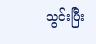သွင်းပြီး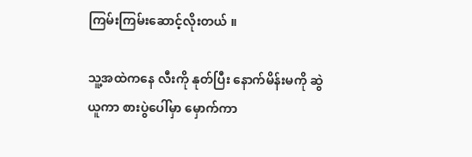ကြမ်းကြမ်းဆောင့်လိုးတယ် ။

သူ့အထဲကနေ လီးကို နုတ်ပြီး နောက်မိန်းမကို ဆွဲယူကာ စားပွဲပေါ်မှာ မှောက်ကာ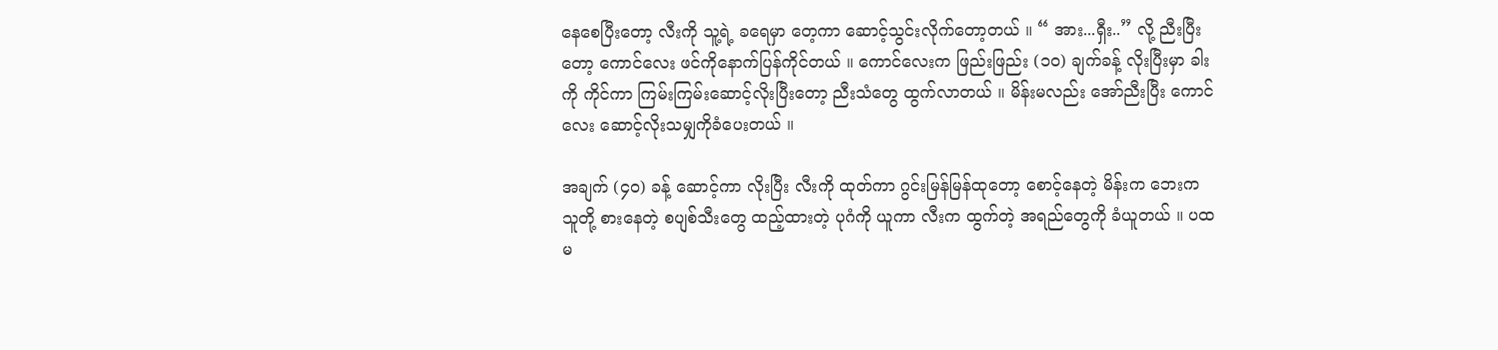နေစေပြီးတော့ လီးကို သူ့ရဲ့ ခရေမှာ တေ့ကာ ဆောင့်သွင်းလိုက်တော့တယ် ။ “ အား...ရှီး..” လို့ ညီးပြီးတော့ ကောင်လေး ဖင်ကိုနောက်ပြန်ကိုင်တယ် ။ ကောင်လေးက ဖြည်းဖြည်း (၁၀) ချက်ခန့် လိုးပြီးမှာ ခါးကို ကိုင်ကာ ကြမ်းကြမ်းဆောင့်လိုးပြီးတော့ ညီးသံတွေ ထွက်လာတယ် ။ မိန်းမလည်း အော်ညီးပြီး ကောင်လေး ဆောင့်လိုးသမျှကိုခံပေးတယ် ။

အချက် (၄၀) ခန့် ဆောင့်ကာ လိုးပြီး လီးကို ထုတ်ကာ ဂွင်းမြန်မြန်ထုတော့ စောင့်နေတဲ့ မိန်းက ဘေးက သူတို့ စားနေတဲ့ စပျစ်သီးတွေ ထည့်ထားတဲ့ ပုဂံကို ယူကာ လီးက ထွက်တဲ့ အရည်တွေကို ခံယူတယ် ။ ပထမ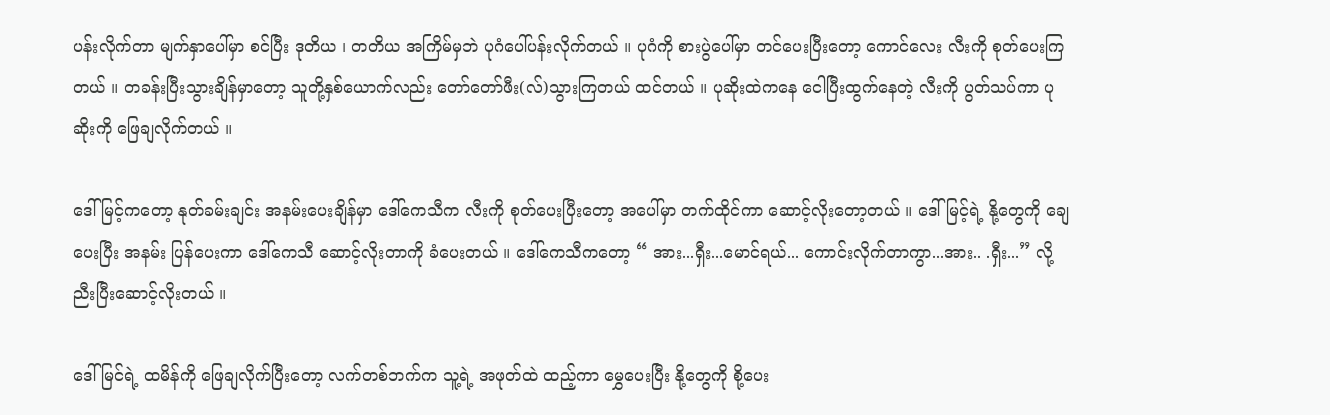ပန်းလိုက်တာ မျက်နှာပေါ်မှာ စင်ပြီး ဒုတိယ ၊ တတိယ အကြိမ်မှဘဲ ပုဂံပေါ်ပန်းလိုက်တယ် ။ ပုဂံကို စားပွဲပေါ်မှာ တင်ပေးပြီးတော့ ကောင်လေး လီးကို စုတ်ပေးကြတယ် ။ တခန်းပြီးသွားချိန်မှာတော့ သူတို့နှစ်ယောက်လည်း တော်တော်ဖီး(လ်)သွားကြတယ် ထင်တယ် ။ ပုဆိုးထဲကနေ ငေါပြီးထွက်နေတဲ့ လီးကို ပွတ်သပ်ကာ ပုဆိုးကို ဖြေချလိုက်တယ် ။

ဒေါ်မြင့်ကတော့ နုတ်ခမ်းချင်း အနမ်းပေးချိန်မှာ ဒေါ်ကေသီက လီးကို စုတ်ပေးပြီးတော့ အပေါ်မှာ တက်ထိုင်ကာ ဆောင့်လိုးတော့တယ် ။ ဒေါ်မြင့်ရဲ့ နို့တွေကို ချေပေးပြီး အနမ်း ပြန်ပေးကာ ဒေါ်ကေသီ ဆောင့်လိုးတာကို ခံပေးတယ် ။ ဒေါ်ကေသီကတော့ “ အား...ရှီး...မောင်ရယ်... ကောင်းလိုက်တာကွာ...အား.. .ရှီး...” လို့ ညီးပြီးဆောင့်လိုးတယ် ။

ဒေါ်မြင်ရဲ့ ထမိန်ကို ဖြေချလိုက်ပြီးတော့ လက်တစ်ဘက်က သူ့ရဲ့ အဖုတ်ထဲ ထည့်ကာ မွှေပေးပြီး နို့တွေကို စို့ပေး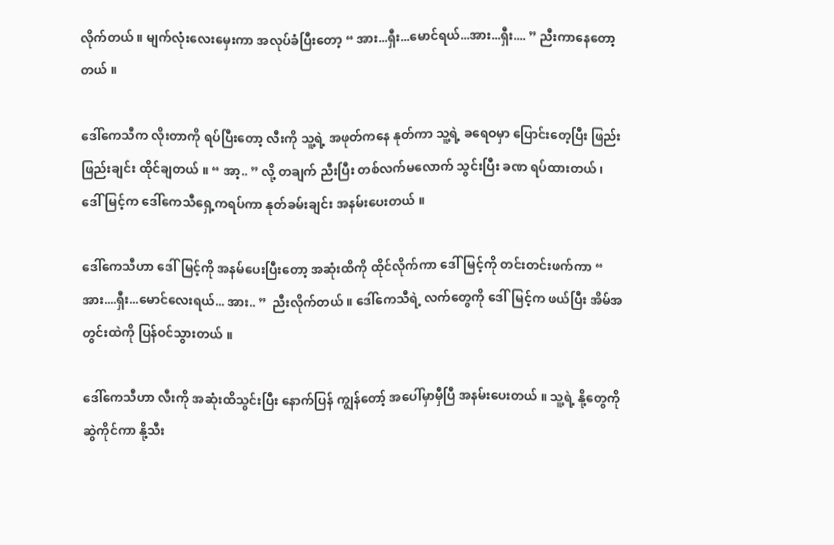လိုက်တယ် ။ မျက်လုံးလေးမှေးကာ အလုပ်ခံပြီးတော့ “ အား...ရှီး...မောင်ရယ်...အား...ရှီး.... ” ညီးကာနေတော့တယ် ။

ဒေါ်ကေသီက လိုးတာကို ရပ်ပြီးတော့ လီးကို သူ့ရဲ့ အဖုတ်ကနေ နုတ်ကာ သူ့ရဲ့ ခရေဝမှာ ပြောင်းတေ့ပြီး ဖြည်းဖြည်းချင်း ထိုင်ချတယ် ။ “ အာ့.. ” လို့ တချက် ညီးပြီး တစ်လက်မလောက် သွင်းပြီး ခဏ ရပ်ထားတယ် ၊ ဒေါ်မြင့်က ဒေါ်ကေသီရှေ့ကရပ်ကာ နုတ်ခမ်းချင်း အနမ်းပေးတယ် ။

ဒေါ်ကေသီဟာ ဒေါ်မြင့်ကို အနမ်ပေးပြီးတော့ အဆုံးထိကို ထိုင်လိုက်ကာ ဒေါ်မြင့်ကို တင်းတင်းဖက်ကာ “  အား....ရှီး...မောင်လေးရယ်... အား.. ”  ညီးလိုက်တယ် ။ ဒေါ်ကေသီရဲ့ လက်တွေကို ဒေါ်မြင့်က ဖယ်ပြီး အိမ်အတွင်းထဲကို ပြန်ဝင်သွားတယ် ။

ဒေါ်ကေသီဟာ လီးကို အဆုံးထိသွင်းပြီး နောက်ပြန် ကျွန်တော့် အပေါ်မှာမှီပြီ အနမ်းပေးတယ် ။ သူ့ရဲ့ နို့တွေကို ဆွဲကိုင်ကာ နို့သီး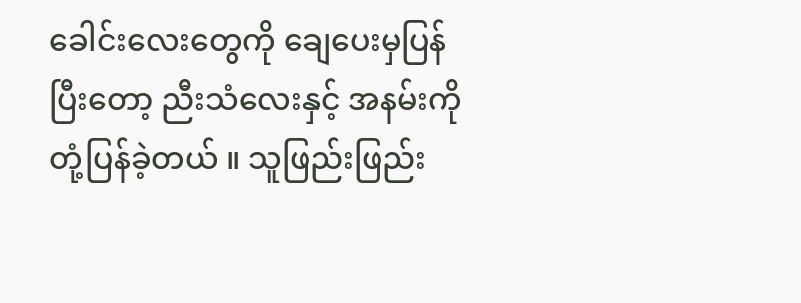ခေါင်းလေးတွေကို ချေပေးမှပြန်ပြီးတော့ ညီးသံလေးနှင့် အနမ်းကို တုံ့ပြန်ခဲ့တယ် ။ သူဖြည်းဖြည်း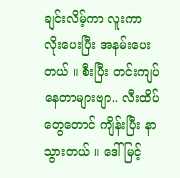ချင်းလိမ့်ကာ လူးကာ လိုးပေးပြီး အနမ်းပေးတယ် ။ စီးပြီး တင်းကျပ်နေတာများဗျာ.. လီးထိပ်တွေတောင် ကျိန်းပြီး နာသွားတယ် ။ ဒေါ်မြင့်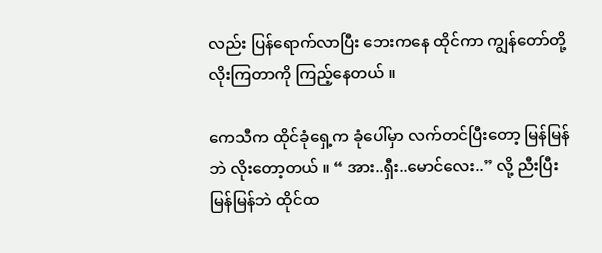လည်း ပြန်ရောက်လာပြီး ဘေးကနေ ထိုင်ကာ ကျွန်တော်တို့ လိုးကြတာကို ကြည့်နေတယ် ။

ကေသီက ထိုင်ခုံရှေ့က ခုံပေါ်မှာ လက်တင်ပြီးတော့ မြန်မြန်ဘဲ လိုးတော့တယ် ။ “ အား..ရှီး..မောင်လေး..” လို့ ညီးပြီး မြန်မြန်ဘဲ ထိုင်ထ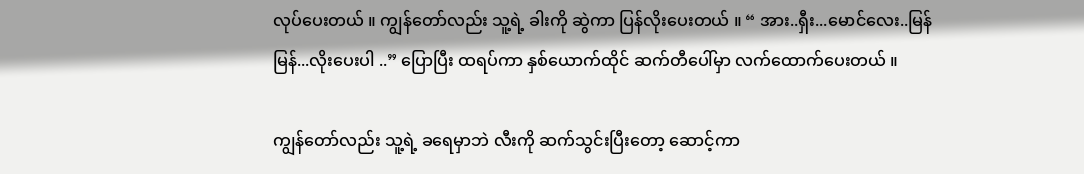လုပ်ပေးတယ် ။ ကျွန်တော်လည်း သူ့ရဲ့ ခါးကို ဆွဲကာ ပြန်လိုးပေးတယ် ။ “ အား..ရှီး...မောင်လေး..မြန်မြန်...လိုးပေးပါ ..” ပြောပြီး ထရပ်ကာ နှစ်ယောက်ထိုင် ဆက်တီပေါ်မှာ လက်ထောက်ပေးတယ် ။

ကျွန်တော်လည်း သူ့ရဲ့ ခရေမှာဘဲ လီးကို ဆက်သွင်းပြီးတော့ ဆောင့်ကာ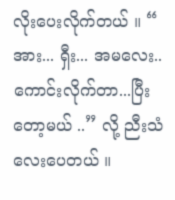လိုးပေးလိုက်တယ် ။ “ အား... ရှီး... အမလေး..ကောင်းလိုက်တာ...ပြီးတော့မယ် ..” လို့ ညီးသံလေးပေတယ် ။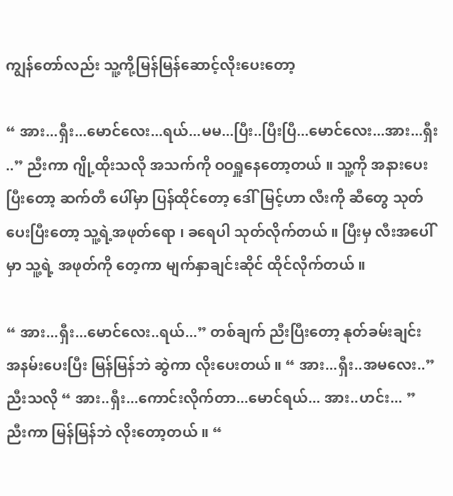ကျွန်တော်လည်း သူ့ကို့မြန်မြန်ဆောင့်လိုးပေးတော့

“ အား...ရှီး...မောင်လေး...ရယ်...မမ...ပြီး..ပြီးပြီ...မောင်လေး...အား...ရှီး ..” ညီးကာ ဂျို့ထိုးသလို အသက်ကို ဝဝရှူနေတော့တယ် ။ သူ့ကို အနားပေးပြီးတော့ ဆက်တီ ပေါ်မှာ ပြန်ထိုင်တော့ ဒေါ်မြင့်ဟာ လီးကို ဆီတွေ သုတ်ပေးပြီးတော့ သူ့ရဲ့အဖုတ်ရော ၊ ခရေပါ သုတ်လိုက်တယ် ။ ပြီးမှ လီးအပေါ်မှာ သူ့ရဲ့ အဖုတ်ကို တေ့ကာ မျက်နှာချင်းဆိုင် ထိုင်လိုက်တယ် ။

“ အား...ရှီး...မောင်လေး..ရယ်...” တစ်ချက် ညီးပြီးတော့ နုတ်ခမ်းချင်း အနမ်းပေးပြီး မြန်မြန်ဘဲ ဆွဲကာ လိုးပေးတယ် ။ “ အား...ရှီး..အမလေး..” ညီးသလို “ အား..ရှီး...ကောင်းလိုက်တာ...မောင်ရယ်... အား..ဟင်း... ” ညီးကာ မြန်မြန်ဘဲ လိုးတော့တယ် ။ “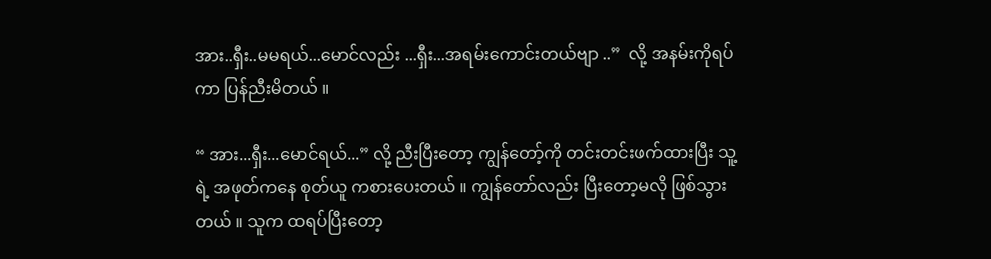အား..ရှီး..မမရယ်...မောင်လည်း ...ရှီး...အရမ်းကောင်းတယ်ဗျာ ..”  လို့ အနမ်းကိုရပ်ကာ ပြန်ညီးမိတယ် ။

“ အား...ရှီး...မောင်ရယ်...” လို့ ညီးပြီးတော့ ကျွန်တော့်ကို တင်းတင်းဖက်ထားပြီး သူ့ရဲ့ အဖုတ်ကနေ စုတ်ယူ ကစားပေးတယ် ။ ကျွန်တော်လည်း ပြီးတော့မလို ဖြစ်သွားတယ် ။ သူက ထရပ်ပြီးတော့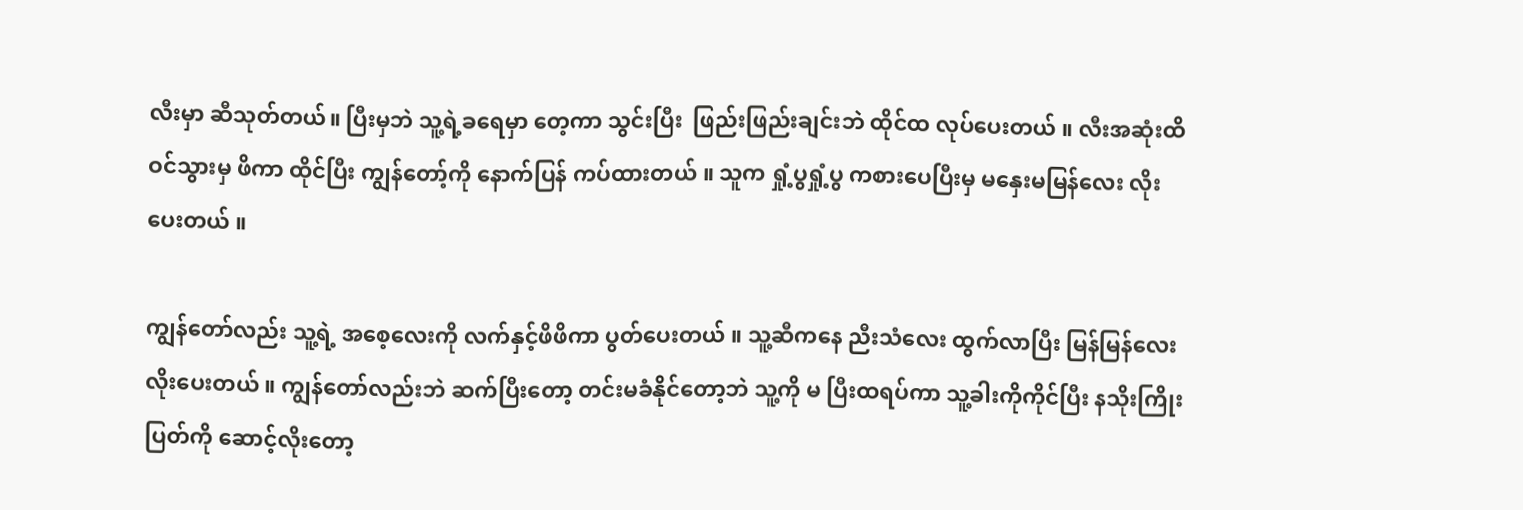လီးမှာ ဆီသုတ်တယ်။ ပြီးမှဘဲ သူ့ရဲ့ခရေမှာ တေ့ကာ သွင်းပြီး  ဖြည်းဖြည်းချင်းဘဲ ထိုင်ထ လုပ်ပေးတယ် ။ လီးအဆုံးထိဝင်သွားမှ ဖိကာ ထိုင်ပြီး ကျွန်တော့်ကို နောက်ပြန် ကပ်ထားတယ် ။ သူက ရှုံ့ပွရှုံ့ပွ ကစားပေပြီးမှ မနှေးမမြန်လေး လိုးပေးတယ် ။

ကျွန်တော်လည်း သူ့ရဲ့ အစေ့လေးကို လက်နှင့်ဖိဖိကာ ပွတ်ပေးတယ် ။ သူ့ဆီကနေ ညီးသံလေး ထွက်လာပြီး မြန်မြန်လေး လိုးပေးတယ် ။ ကျွန်တော်လည်းဘဲ ဆက်ပြီးတော့ တင်းမခံနိုင်တော့ဘဲ သူ့ကို မ ပြီးထရပ်ကာ သူ့ခါးကိုကိုင်ပြီး နသိုးကြိုးပြတ်ကို ဆောင့်လိုးတော့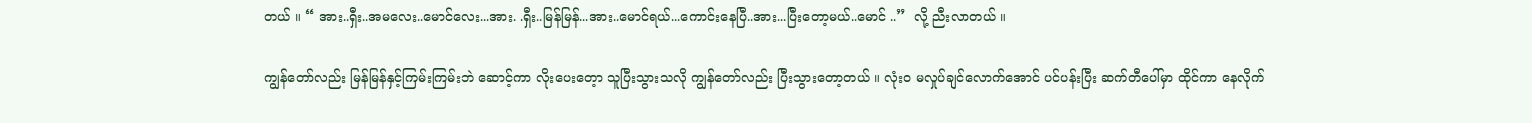တယ် ။ “ အား..ရှီး..အမလေး..မောင်လေး...အား. .ရှီး..မြန်မြန်...အား..မောင်ရယ်...ကောင်းနေပြီ..အား...ပြီးတော့မယ်..မောင် ..”  လို့ ညီးလာတယ် ။

ကျွန်တော်လည်း မြန်မြန်နှင့်ကြမ်းကြမ်းဘဲ ဆောင့်ကာ လိုးပေးတေ့ာ သူပြီးသွားသလို ကျွန်တော်လည်း ပြီးသွားတော့တယ် ။ လုံးဝ မလှုပ်ချင်လောက်အောင် ပင်ပန်းပြီး ဆက်တီပေါ်မှာ ထိုင်ကာ နေလိုက်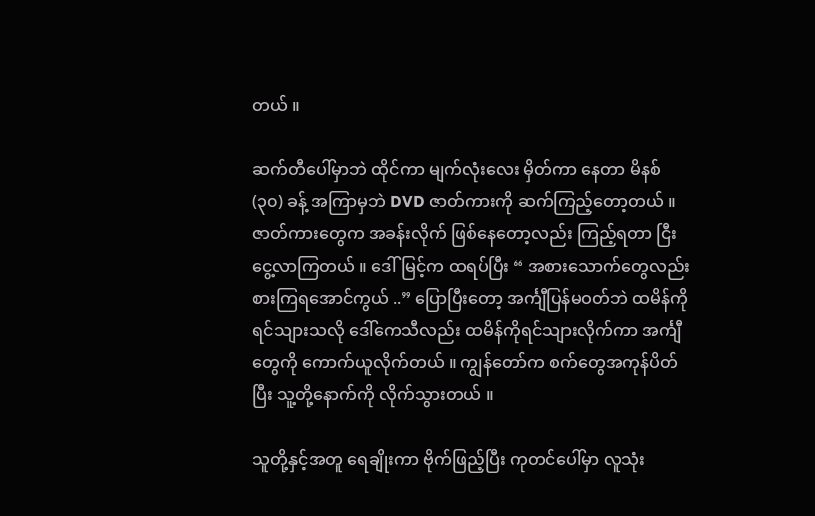တယ် ။

ဆက်တီပေါ်မှာဘဲ ထိုင်ကာ မျက်လုံးလေး မှိတ်ကာ နေတာ မိနစ် (၃၀) ခန့် အကြာမှဘဲ DVD ဇာတ်ကားကို ဆက်ကြည့်တော့တယ် ။ ဇာတ်ကားတွေက အခန်းလိုက် ဖြစ်နေတော့လည်း ကြည့်ရတာ ငြီးငွေ့လာကြတယ် ။ ဒေါ်မြင့်က ထရပ်ပြီး “ အစားသောက်တွေလည်း စားကြရအောင်ကွယ် ..” ပြောပြီးတော့ အင်္ကျီပြန်မဝတ်ဘဲ ထမိန်ကို ရင်သျားသလို ဒေါ်ကေသီလည်း ထမိန်ကိုရင်သျားလိုက်ကာ အင်္ကျီတွေကို ကောက်ယူလိုက်တယ် ။ ကျွန်တော်က စက်တွေအကုန်ပိတ်ပြီး သူ့တို့နောက်ကို လိုက်သွားတယ် ။

သူတို့နှင့်အတူ ရေချိုးကာ ဗိုက်ဖြည့်ပြီး ကုတင်ပေါ်မှာ လူသုံး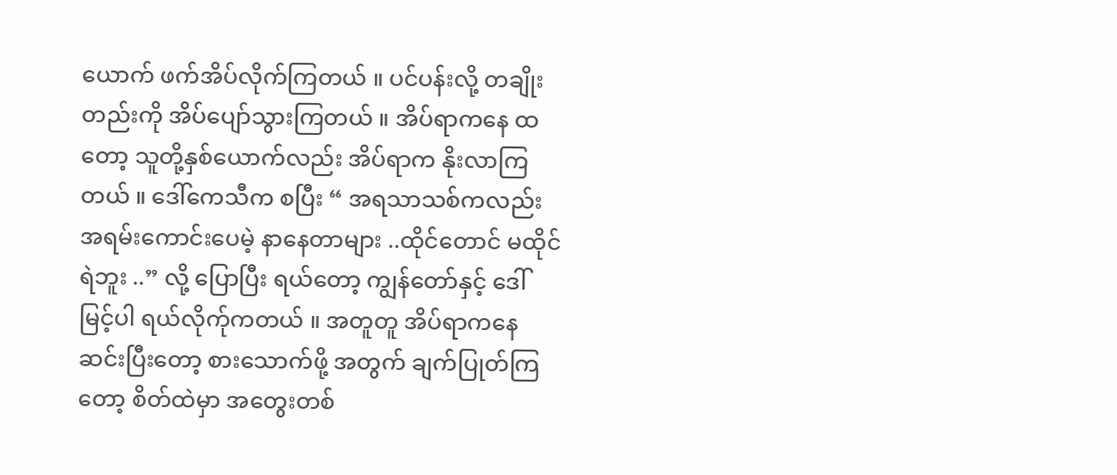ယောက် ဖက်အိပ်လိုက်ကြတယ် ။ ပင်ပန်းလို့ တချိုးတည်းကို အိပ်ပျော်သွားကြတယ် ။ အိပ်ရာကနေ ထတော့ သူတို့နှစ်ယောက်လည်း အိပ်ရာက နိုးလာကြတယ် ။ ဒေါ်ကေသီက စပြီး “ အရသာသစ်ကလည်း အရမ်းကောင်းပေမဲ့ နာနေတာများ ..ထိုင်တောင် မထိုင်ရဲဘူး ..” လို့ ပြောပြီး ရယ်တော့ ကျွန်တော်နှင့် ဒေါ်မြင့်ပါ ရယ်လိုက်ုကတယ် ။ အတူတူ အိပ်ရာကနေ ဆင်းပြီးတော့ စားသောက်ဖို့ အတွက် ချက်ပြုတ်ကြတော့ စိတ်ထဲမှာ အတွေးတစ်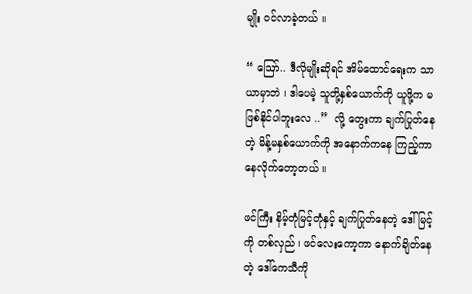မျိုး ဝင်လာခဲ့တယ် ။

“ ဪ.. ဒီလိုမျိုးဆိုရင် အိမ်ထောင်ရေးက သာယာမှာဘဲ ၊ ဒါပေမဲ့ သူတို့နှစ်ယောက်ကို ယူဖို့က မဖြစ်နိုင်ပါဘူးလေ ..”  လို့ တွေးကာ ချက်ပြုတ်နေတဲ့ မိန့်မနှစ်ယောက်ကို အနောက်ကနေ ကြည့်ကာ နေလိုက်တော့တယ် ။

ဖင်ကြီး နိမ့်တုံမြင့်တုံနှင့် ချက်ပြုတ်နေတဲ့ ဒေါ်မြင့်ကို တစ်လှည် ၊ ဖင်လေးကော့ကာ နောက်ချိတ်နေတဲ့ ဒေါ်ကေသီကို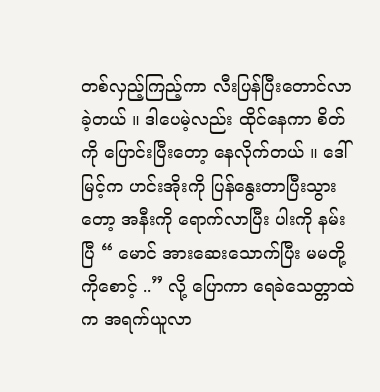တစ်လှည့်ကြည့်ကာ လီးပြန်ပြီးတောင်လာခဲ့တယ် ။ ဒါပေမဲ့လည်း ထိုင်နေကာ စိတ်ကို ပြောင်းပြီးတော့ နေလိုက်တယ် ။ ဒေါ်မြင့်က ဟင်းအိုးကို ပြန်နွေးတာပြီးသွားတော့ အနီးကို ရောက်လာပြီး ပါးကို နမ်းပြီ “ မောင် အားဆေးသောက်ပြီး မမတို့ကိုစောင့် ..” လို့ ပြောကာ ရေခဲသေတ္တာထဲက အရက်ယူလာ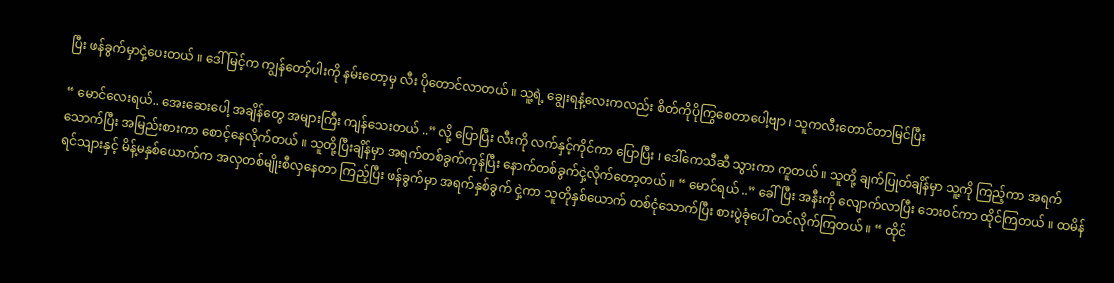ပြီး ဖန်ခွက်မှာငှဲ့ပေးတယ် ။ ဒေါ်မြင့်က ကျွန်တော့်ပါးကို နမ်းတော့မှ လီး ပိုတောင်လာတယ် ။ သူ့ရဲ့ ချွေးရနံ့လေးကလည်း စိတ်ကိုပိုကြွစေတာပေါ့ဗျာ ၊ သူကလီးတောင်တာမြင်ပြီး

“ မောင်လေးရယ်.. အေးဆေးပေါ့ အချိန်တွေ အများကြီး ကျန်သေးတယ် ..” လို့ ပြောပြီး လီးကို လက်နှင့်ကိုင်ကာ ပြောပြီး ၊ ဒေါ်ကေသီဆီ သွားကာ ကူတယ် ။ သူတို့ ချက်ပြုတ်ချိန်မှာ သူ့ကို ကြည့်ကာ အရက်သောက်ပြီး အမြည်းစားကာ စောင့်နေလိုက်တယ် ။ သူတို့ပြီးချိန်မှာ အရက်တစ်ခွက်ကုန်ပြီး နောက်တစ်ခွက်ငှဲ့လိုက်တော့တယ် ။ “ မောင်ရယ် ..” ခေါ်ပြီး အနီးကို လျောက်လာပြီး ဘေးဝင်ကာ ထိုင်ကြတယ် ။ ထမိန်ရင်သျားနှင့် မိန့်မနှစ်ယောက်က အလှတစ်မျိုးစီလှနေတာ ကြည့်ပြီး ဖန်ခွက်မှာ အရက်နှစ်ခွက် ငှဲ့ကာ သူတိုနှစ်ယောက် တစ်ငုံသောက်ပြီး စားပွဲခုံပေါ် တင်လိုက်ကြတယ် ။ “ ထိုင်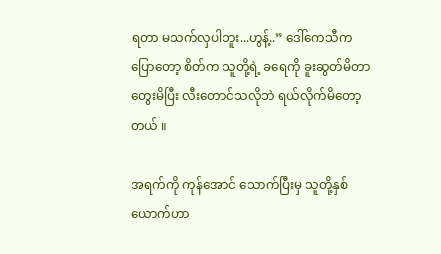ရတာ မသက်လှပါဘူး...ဟွန့်..” ဒေါ်ကေသီက ပြောတော့ စိတ်က သူတို့ရဲ့ ခရေကို ခူးဆွတ်မိတာ တွေးမိပြီး လီးတောင်သလိုဘဲ ရယ်လိုက်မိတော့တယ် ။

အရက်ကို ကုန်အောင် သောက်ပြီးမှ သူတို့နှစ်ယောက်ဟာ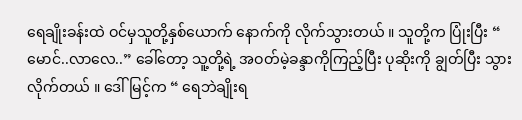ရေချိုးခန်းထဲ ဝင်မှသူတို့နှစ်ယောက် နောက်ကို လိုက်သွားတယ် ။ သူတို့က ပြုံးပြီး “ မောင်..လာလေ..” ခေါ်တော့ သူ့တို့ရဲ့ အဝတ်မဲ့ခန္ဒာကိုကြည့်ပြီး ပုဆိုးကို ချွတ်ပြီး သွားလိုက်တယ် ။ ဒေါ်မြင့်က “ ရေဘဲချိုးရ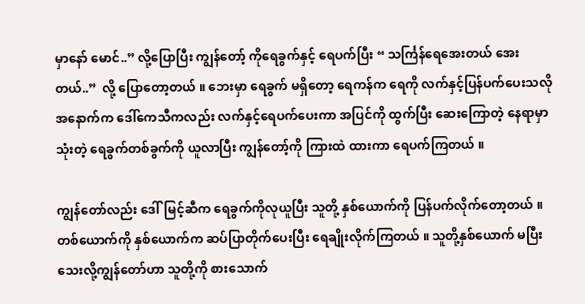မှာနော် မောင်..” လို့ပြောပြီး ကျွန်တော့် ကိုရေခွက်နှင့် ရေပက်ပြီး “ သင်္ကြန်ရေအေးတယ် အေးတယ်..”  လို့ ပြောတော့တယ် ။ ဘေးမှာ ရေခွက် မရှိတော့ ရေကန်က ရေကို လက်နှင့်ပြန်ပက်ပေးသလို အနောက်က ဒေါ်ကေသီကလည်း လက်နှင့်ရေပက်ပေးကာ အပြင်ကို ထွက်ပြီး ဆေးကြောတဲ့ နေရာမှာသုံးတဲ့ ရေခွက်တစ်ခွက်ကို ယူလာပြီး ကျွန်တော့်ကို ကြားထဲ ထားကာ ရေပက်ကြတယ် ။

ကျွန်တော်လည်း ဒေါ်မြင့်ဆီက ရေခွက်ကိုလုယူပြီး သူတို့ နှစ်ယောက်ကို ပြန်ပက်လိုက်တော့တယ် ။ တစ်ယောက်ကို နှစ်ယောက်က ဆပ်ပြာတိုက်ပေးပြီး ရေချိုးလိုက်ကြတယ် ။ သူတို့နှစ်ယောက် မပြီးသေးလို့ကျွန်တော်ဟာ သူတို့ကို စားသောက်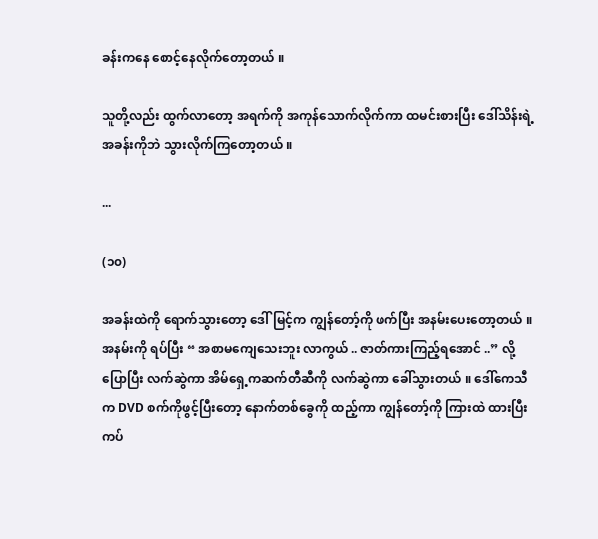ခန်းကနေ စောင့်နေလိုက်တော့တယ် ။

သူတို့လည်း ထွက်လာတော့ အရက်ကို အကုန်သောက်လိုက်ကာ ထမင်းစားပြီး ဒေါ်သိန်းရဲ့ အခန်းကိုဘဲ သွားလိုက်ကြတော့တယ် ။

...

(၁၀)

အခန်းထဲကို ရောက်သွားတော့ ဒေါ်မြင့်က ကျွန်တော့်ကို ဖက်ပြီး အနမ်းပေးတော့တယ် ။ အနမ်းကို ရပ်ပြီး “ အစာမကျေသေးဘူး လာကွယ် .. ဇာတ်ကားကြည့်ရအောင် ..” လို့ ပြောပြီး လက်ဆွဲကာ အိမ်ရှေ့ကဆက်တီဆီကို လက်ဆွဲကာ ခေါ်သွားတယ် ။ ဒေါ်ကေသီက DVD စက်ကိုဖွင့်ပြီးတော့ နောက်တစ်ခွေကို ထည့်ကာ ကျွန်တော့်ကို ကြားထဲ ထားပြီးကပ်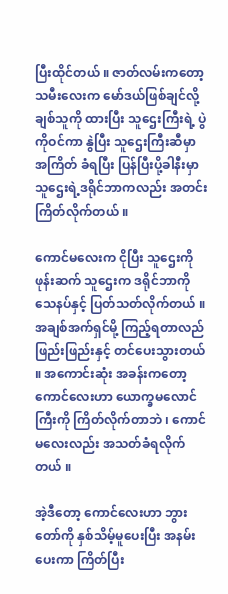ပြီးထိုင်တယ် ။ ဇာတ်လမ်းကတော့ သမီးလေးက မော်ဒယ်ဖြစ်ချင်လို့ ချစ်သူကို ထားပြီး သူဌေးကြီးရဲ့ ပွဲကိုဝင်ကာ နွဲပြီး သူဌေးကြီးဆီမှာ အကြိတ် ခံရပြီး ပြန်ပြီးပို့ခါနီးမှာ သူဌေးရဲ့ဒရိုင်ဘာကလည်း အတင်းကြိတ်လိုက်တယ် ။

ကောင်မလေးက ငိုပြီး သူဌေးကိုဖုန်းဆက် သူဌေးက ဒရိုင်ဘာကို သေနပ်နှင့် ပြတ်သတ်လိုက်တယ် ။ အချစ်အက်ရှင်မို့ ကြည့်ရတာလည် ဖြည်းဖြည်းနှင့် တင်ပေးသွားတယ် ။ အကောင်းဆုံး အခန်းကတော့ ကောင်လေးဟာ ယောက္ခမလောင်ကြီးကို ကြိတ်လိုက်တာဘဲ ၊ ကောင်မလေးလည်း အသတ်ခံရလိုက်တယ် ။

အဲ့ဒီတော့ ကောင်လေးဟာ ဘွားတော်ကို နှစ်သိမ့်မူပေးပြီး အနမ်းပေးကာ ကြိတ်ပြီး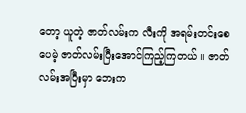တော့ ယူတဲ့ ဇာတ်လမ်းက လီးကို အရမ်းတင်းစေပေမဲ့ ဇာတ်လမ်းပြီးအောင်ကြည့်ကြတယ် ။ ဇာတ်လမ်းအပြီးမှာ ဘေးက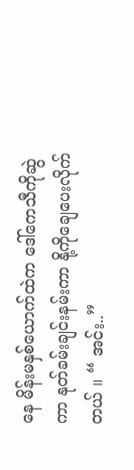နေ မိန်းမနှစ်ယောက်ထဲက ဒေါ်ကေသီကိုဆွဲကာ နုတ်ခမ်းချင်းနမ်းကာ နို့ကိုချေပေးလိုက်တယ် ။ “ အင်း..”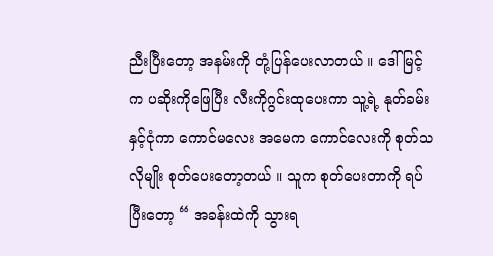ညီးပြီးတော့ အနမ်းကို တုံ့ပြန်ပေးလာတယ် ။ ဒေါ်မြင့်က ပဆိုးကိုဖြေပြီး လီးကိုဂွင်းထုပေးကာ သူ့ရဲ့ နုတ်ခမ်းနှင့်ငုံကာ ကောင်မလေး အမေက ကောင်လေးကို စုတ်သလိုမျိုး စုတ်ပေးတော့တယ် ။ သူက စုတ်ပေးတာကို ရပ်ပြီးတော့ “ အခန်းထဲကို သွားရ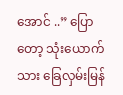အောင် ..” ပြောတော့ သုံးယောက်သား ခြေလှမ်းမြန်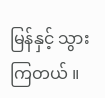မြန်နှင့် သွားကြတယ် ။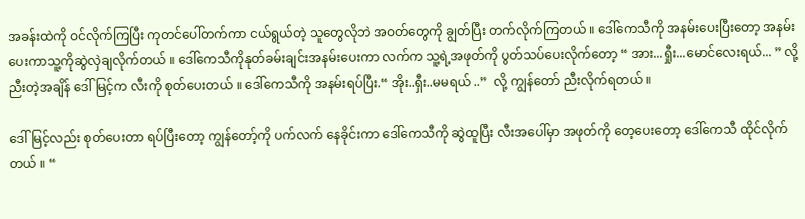အခန်းထဲကို ဝင်လိုက်ကြပြီး ကုတင်ပေါ်တက်ကာ ငယ်ရွယ်တဲ့ သူတွေလိုဘဲ အဝတ်တွေကို ချွတ်ပြီး တက်လိုက်ကြတယ် ။ ဒေါ်ကေသီကို အနမ်းပေးပြီးတော့ အနမ်းပေးကာသူ့ကိုဆွဲလှဲချလိုက်တယ် ။ ဒေါ်ကေသီကိုနုတ်ခမ်းချင်းအနမ်းပေးကာ လက်က သူ့ရဲ့အဖုတ်ကို ပွတ်သပ်ပေးလိုက်တော့ “ အား...ရှီုး...မောင်လေးရယ်... ” လို့ ညီးတဲ့အချိန် ဒေါ်မြင့်က လီးကို စုတ်ပေးတယ် ။ ဒေါ်ကေသီကို အနမ်းရပ်ပြီး.“ အိုး..ရှီး..မမရယ် ..”  လို့ ကျွန်တော် ညီးလိုက်ရတယ် ။

ဒေါ်မြင့်လည်း စုတ်ပေးတာ ရပ်ပြီးတော့ ကျွန်တော့်ကို ပက်လက် နေခိုင်းကာ ဒေါ်ကေသီကို ဆွဲထူပြီး လီးအပေါ်မှာ အဖုတ်ကို တေ့ပေးတော့ ဒေါ်ကေသီ ထိုင်လိုက်တယ် ။ “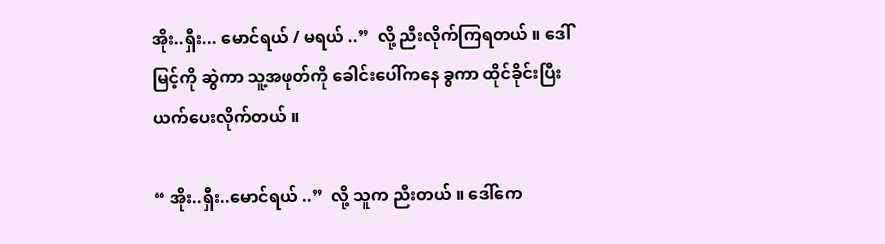အိုး..ရှီး... မောင်ရယ် / မရယ် ..”  လို့ ညီးလိုက်ကြရတယ် ။ ဒေါ်မြင့်ကို ဆွဲကာ သူ့အဖုတ်ကို ခေါင်းပေါ်ကနေ ခွကာ ထိုင်ခိုင်းပြီး ယက်ပေးလိုက်တယ် ။

“ အိုး..ရှီး..မောင်ရယ် ..”  လို့ သူက ညီးတယ် ။ ဒေါ်ကေ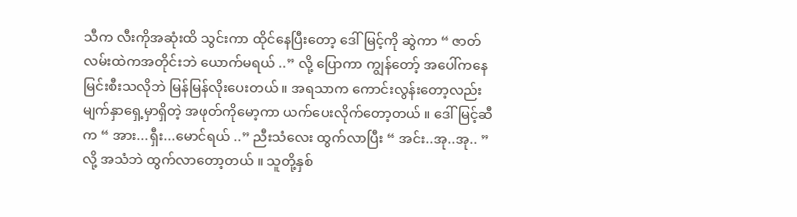သီက လီးကိုအဆုံးထိ သွင်းကာ ထိုင်နေပြီးတော့ ဒေါ်မြင့်ကို ဆွဲကာ “ ဇာတ်လမ်းထဲကအတိုင်းဘဲ ယောက်မရယ် ..” လို့ ပြောကာ ကျွန်တော့် အပေါ်ကနေ မြင်းစီးသလိုဘဲ မြန်မြန်လိုးပေးတယ် ။ အရသာက ကောင်းလွန်းတော့လည်း မျက်နှာရှေ့မှာရှိတဲ့ အဖုတ်ကိုမော့ကာ ယက်ပေးလိုက်တော့တယ် ။ ဒေါ်မြင့်ဆီက “ အား...ရှီး...မောင်ရယ် ..” ညီးသံလေး ထွက်လာပြီး “ အင်း..အု..အု.. ” လို့ အသံဘဲ ထွက်လာတော့တယ် ။ သူတို့နှစ်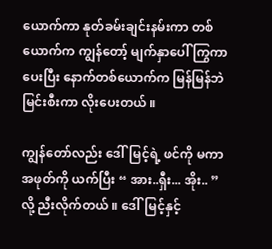ယောက်ကာ နုတ်ခမ်းချင်းနမ်းကာ တစ်ယောက်က ကျွန်တော့် မျက်နှာပေါ် ကြွကာပေးပြီး နောက်တစ်ယောက်က မြန်မြန်ဘဲ မြင်းစီးကာ လိုးပေးတယ် ။

ကျွန်တော်လည်း ဒေါ်မြင့်ရဲ့ ဖင်ကို မကာ အဖုတ်ကို ယက်ပြီး “ အား..ရှီး... အိုး.. ” လို့ ညီးလိုက်တယ် ။ ဒေါ်မြင့်နှင့်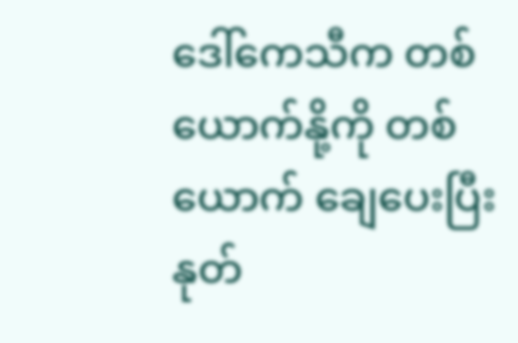ဒေါ်ကေသီက တစ်ယောက်နို့ကို တစ်ယောက် ချေပေးပြီး နုတ်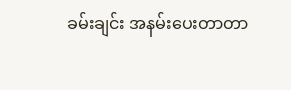ခမ်းချင်း အနမ်းပေးတာတာ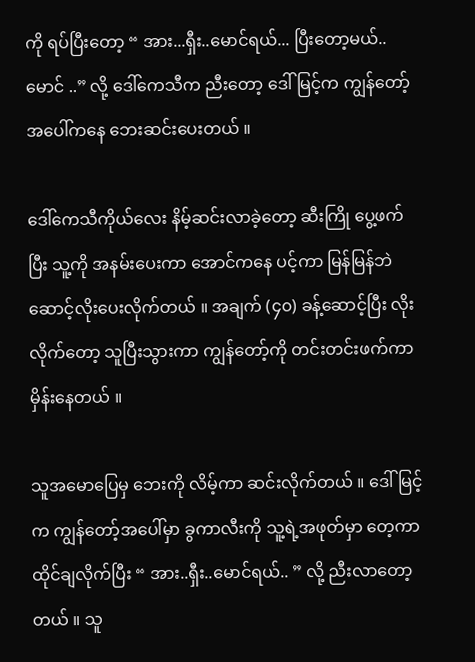ကို ရပ်ပြီးတော့ “ အား...ရှီး..မောင်ရယ်... ပြီးတော့မယ်..မောင် ..” လို့ ဒေါ်ကေသီက ညီးတော့ ဒေါ်မြင့်က ကျွန်တော့် အပေါ်ကနေ ဘေးဆင်းပေးတယ် ။

ဒေါ်ကေသီကိုယ်လေး နိမ့်ဆင်းလာခဲ့တော့ ဆီးကြို ပွေ့ဖက်ပြီး သူ့ကို အနမ်းပေးကာ အောင်ကနေ ပင့်ကာ မြန်မြန်ဘဲ ဆောင့်လိုးပေးလိုက်တယ် ။ အချက် (၄၀) ခန့်ဆောင့်ပြီး လိုးလိုက်တော့ သူပြီးသွားကာ ကျွန်တော့်ကို တင်းတင်းဖက်ကာ မှိန်းနေတယ် ။

သူအမောပြေမှ ဘေးကို လိမ့်ကာ ဆင်းလိုက်တယ် ။ ဒေါ်မြင့်က ကျွန်တော့်အပေါ်မှာ ခွကာလီးကို သူ့ရဲ့အဖုတ်မှာ တေ့ကာ ထိုင်ချလိုက်ပြီး “ အား..ရှီး..မောင်ရယ်.. ” လို့ ညီးလာတော့တယ် ။ သူ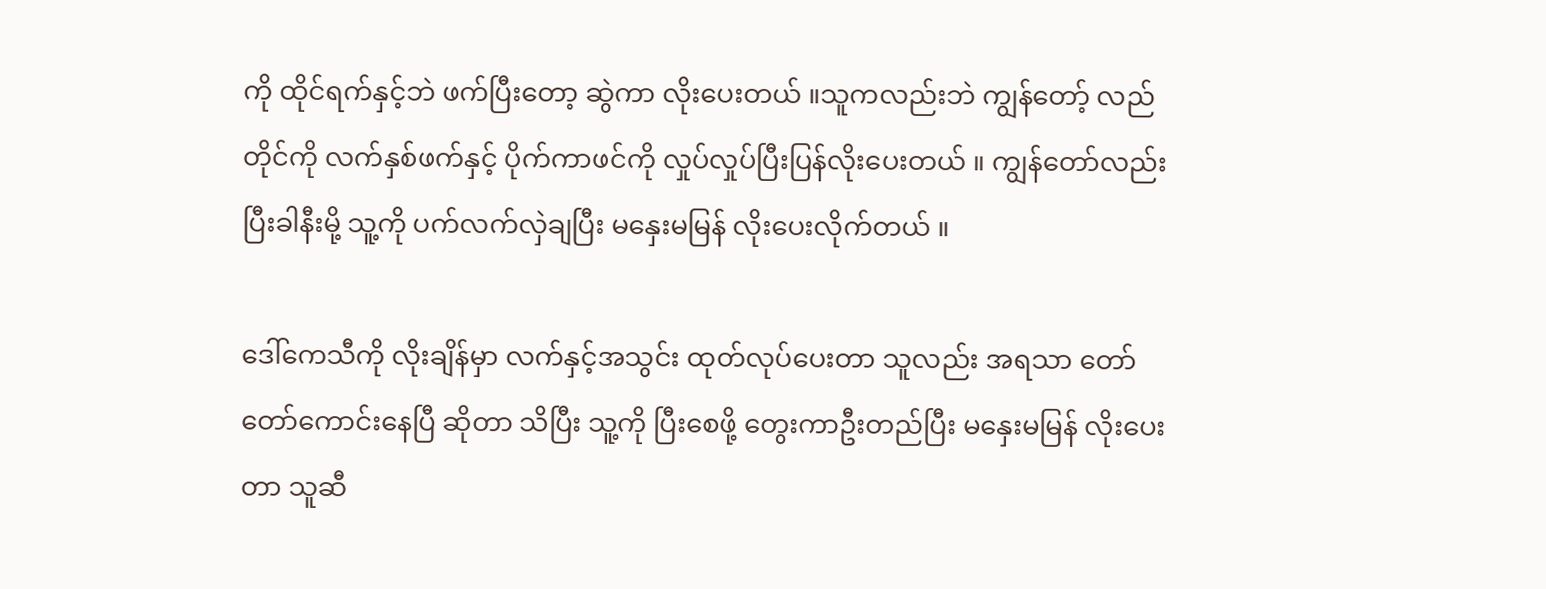ကို ထိုင်ရက်နှင့်ဘဲ ဖက်ပြီးတော့ ဆွဲကာ လိုးပေးတယ် ။သူကလည်းဘဲ ကျွန်တော့် လည်တိုင်ကို လက်နှစ်ဖက်နှင့် ပိုက်ကာဖင်ကို လှုပ်လှုပ်ပြီးပြန်လိုးပေးတယ် ။ ကျွန်တော်လည်း ပြီးခါနီးမို့ သူ့ကို ပက်လက်လှဲချပြီး မနှေးမမြန် လိုးပေးလိုက်တယ် ။

ဒေါ်ကေသီကို လိုးချိန်မှာ လက်နှင့်အသွင်း ထုတ်လုပ်ပေးတာ သူလည်း အရသာ တော်တော်ကောင်းနေပြီ ဆိုတာ သိပြီး သူ့ကို ပြီးစေဖို့ တွေးကာဦးတည်ပြီး မနှေးမမြန် လိုးပေးတာ သူဆီ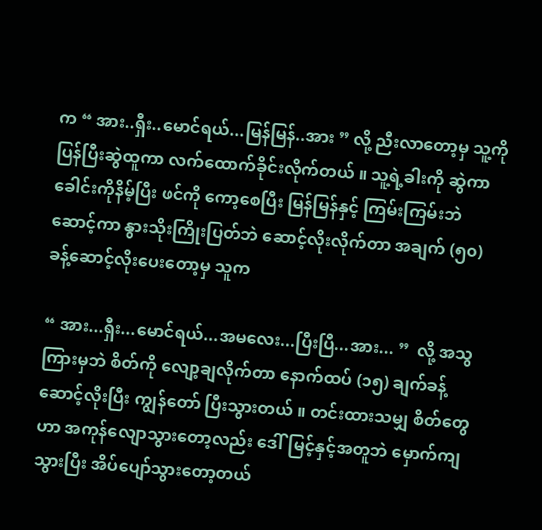က “ အား..ရှီး..မောင်ရယ်...မြန်မြန်..အား ” လို့ ညီးလာတော့မှ သူ့ကို ပြန်ပြီးဆွဲထူကာ လက်ထောက်ခိုင်းလိုက်တယ် ။ သူ့ရဲ့ခါးကို ဆွဲကာ ခေါင်းကိုနိမ့်ပြီး ဖင်ကို ကော့စေပြီး မြန်မြန်နှင့် ကြမ်းကြမ်းဘဲ ဆောင့်ကာ နွားသိုးကြိုးပြတ်ဘဲ ဆောင့်လိုးလိုက်တာ အချက် (၅၀) ခန့်ဆောင့်လိုးပေးတော့မှ သူက

“ အား...ရှီး...မောင်ရယ်...အမလေး...ပြီးပြီ...အား... ”  လို့ အသွကြားမှဘဲ စိတ်ကို လျော့ချလိုက်တာ နောက်ထပ် (၁၅) ချက်ခန့်ဆောင့်လိုးပြီး ကျွန်တော် ပြီးသွားတယ် ။ တင်းထားသမျှ စိတ်တွေဟာ အကုန်လျောသွားတော့လည်း ဒေါ်မြင့်နှင့်အတူဘဲ မှောက်ကျသွားပြီး အိပ်ပျော်သွားတော့တယ်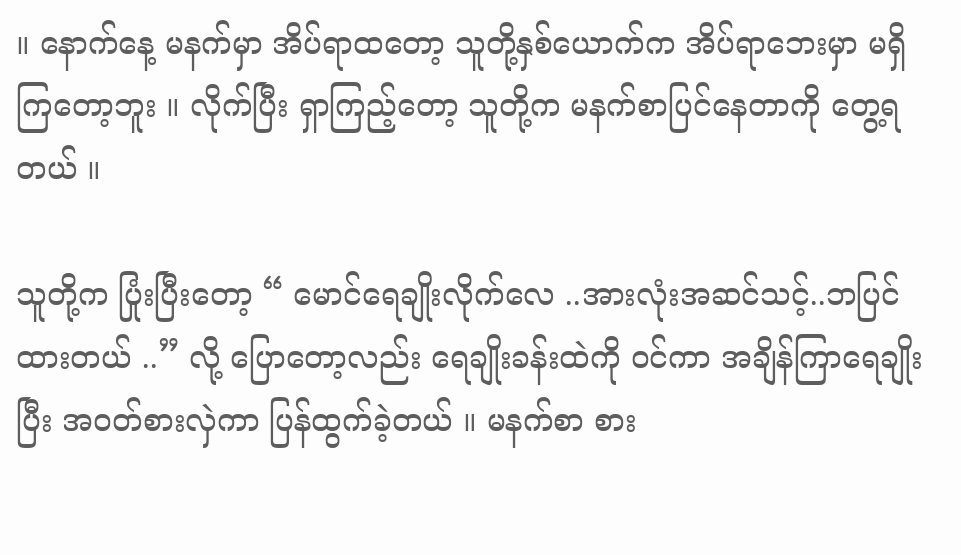။ နောက်နေ့ မနက်မှာ အိပ်ရာထတော့ သူတို့နှစ်ယောက်က အိပ်ရာဘေးမှာ မရှိကြတော့ဘူး ။ လိုက်ပြီး ရှာကြည့်တော့ သူတို့က မနက်စာပြင်နေတာကို တွေ့ရတယ် ။

သူတို့က ပြုံးပြီးတော့ “ မောင်ရေချိုးလိုက်လေ ..အားလုံးအဆင်သင့်..ဘပြင်ထားတယ် ..” လို့ ပြောတော့လည်း ရေချိုးခန်းထဲကို ဝင်ကာ အချိန်ကြာရေချိုးပြီး အဝတ်စားလှဲကာ ပြန်ထွက်ခဲ့တယ် ။ မနက်စာ စား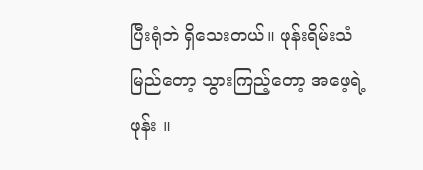ပြီးရုံဘဲ ရှိသေးတယ်။ ဖုန်းရိမ်းသံမြည်တော့ သွားကြည့်တော့ အဖေ့ရဲ့ ဖုန်း ။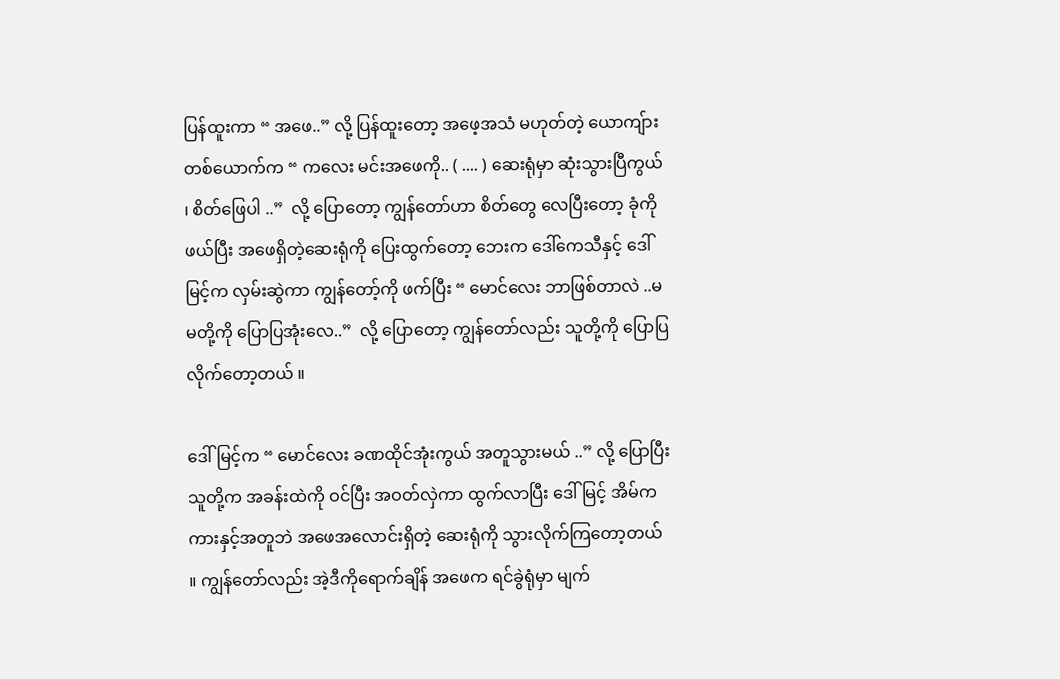ပြန်ထူးကာ “ အဖေ..” လို့ ပြန်ထူးတော့ အဖေ့အသံ မဟုတ်တဲ့ ယောကျ်ားတစ်ယောက်က “ ကလေး မင်းအဖေကို.. ( .... ) ဆေးရုံမှာ ဆုံးသွားပြီကွယ် ၊ စိတ်ဖြေပါ ..”  လို့ ပြောတော့ ကျွန်တော်ဟာ စိတ်တွေ လေပြီးတော့ ခုံကို ဖယ်ပြီး အဖေရှိတဲ့ဆေးရုံကို ပြေးထွက်တော့ ဘေးက ဒေါ်ကေသီနှင့် ဒေါ်မြင့်က လှမ်းဆွဲကာ ကျွန်တော့်ကို ဖက်ပြီး “ မောင်လေး ဘာဖြစ်တာလဲ ..မမတို့ကို ပြောပြအုံးလေ..”  လို့ ပြောတော့ ကျွန်တော်လည်း သူတို့ကို ပြောပြလိုက်တော့တယ် ။

ဒေါ်မြင့်က “ မောင်လေး ခဏထိုင်အုံးကွယ် အတူသွားမယ် ..” လို့ ပြောပြီး သူတို့က အခန်းထဲကို ဝင်ပြီး အဝတ်လှဲကာ ထွက်လာပြီး ဒေါ်မြင့် အိမ်က ကားနှင့်အတူဘဲ အဖေအလောင်းရှိတဲ့ ဆေးရုံကို သွားလိုက်ကြတော့တယ် ။ ကျွန်တော်လည်း အဲ့ဒီကိုရောက်ချိန် အဖေက ရင်ခွဲရုံမှာ မျက်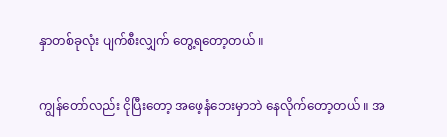နှာတစ်ခုလုံး ပျက်စီးလျှက် တွေ့ရတော့တယ် ။

ကျွန်တော်လည်း ငိုပြီးတော့ အဖေ့နံဘေးမှာဘဲ နေလိုက်တော့တယ် ။ အ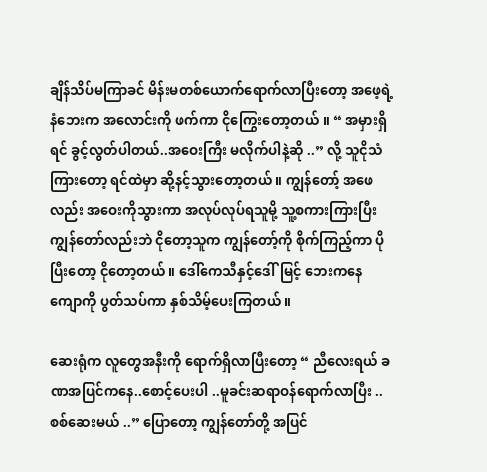ချိန်သိပ်မကြာခင် မိန်းမတစ်ယောက်ရောက်လာပြီးတော့ အဖေ့ရဲ့ နံဘေးက အလောင်းကို ဖက်ကာ ငိုကြွေးတော့တယ် ။ “ အမှားရှိရင် ခွင့်လွတ်ပါတယ်..အဝေးကြီး မလိုက်ပါနဲ့ဆို ..” လို့ သူငိုသံကြားတော့ ရင်ထဲမှာ ဆို့နင့်သွားတော့တယ် ။ ကျွန်တော့် အဖေလည်း အဝေးကိုသွားကာ အလုပ်လုပ်ရသူမို့ သူ့စကားကြားပြီး ကျွန်တော်လည်းဘဲ ငိုတော့သူက ကျွန်တော့်ကို စိုက်ကြည့်ကာ ပိုပြီးတော့ ငိုတော့တယ် ။ ဒေါ်ကေသီနှင့်ဒေါ်မြင့် ဘေးကနေ ကျောကို ပွတ်သပ်ကာ နှစ်သိမ့်ပေးကြတယ် ။

ဆေးရုံက လူတွေအနီးကို ရောက်ရှိလာပြီးတော့ “ ညီလေးရယ် ခဏအပြင်ကနေ..စောင့်ပေးပါ ..မူခင်းဆရာဝန်ရောက်လာပြီး ..စစ်ဆေးမယ် ..” ပြောတော့ ကျွန်တော်တို့ အပြင်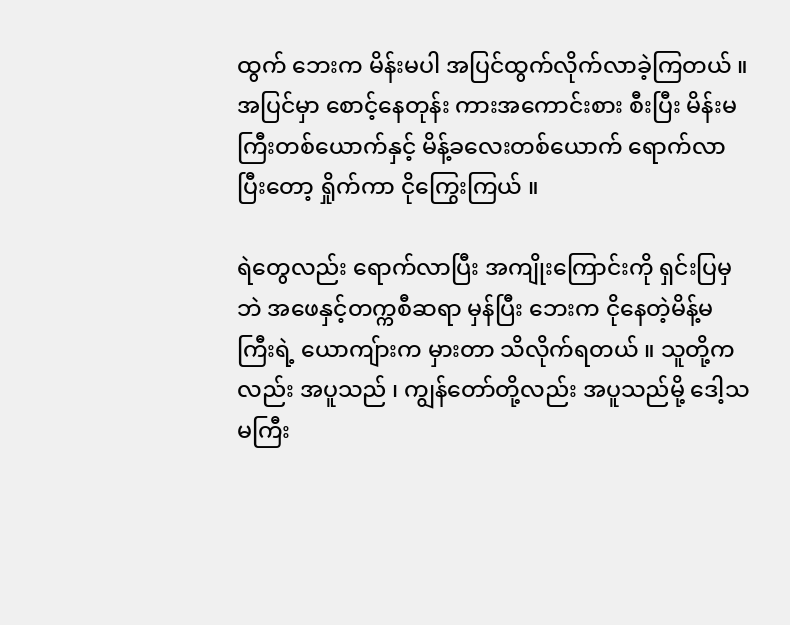ထွက် ဘေးက မိန်းမပါ အပြင်ထွက်လိုက်လာခဲ့ကြတယ် ။ အပြင်မှာ စောင့်နေတုန်း ကားအကောင်းစား စီးပြီး မိန်းမကြီးတစ်ယောက်နှင့် မိန့်ခလေးတစ်ယောက် ရောက်လာပြီးတော့ ရှိုက်ကာ ငိုကြွေးကြယ် ။

ရဲတွေလည်း ရောက်လာပြီး အကျိုးကြောင်းကို ရှင်းပြမှဘဲ အဖေနှင့်တက္ကစီဆရာ မှန်ပြီး ဘေးက ငိုနေတဲ့မိန့်မကြီးရဲ့ ယောကျ်ားက မှားတာ သိလိုက်ရတယ် ။ သူတို့ကလည်း အပူသည် ၊ ကျွန်တော်တို့လည်း အပူသည်မို့ ဒေါ့သမကြီး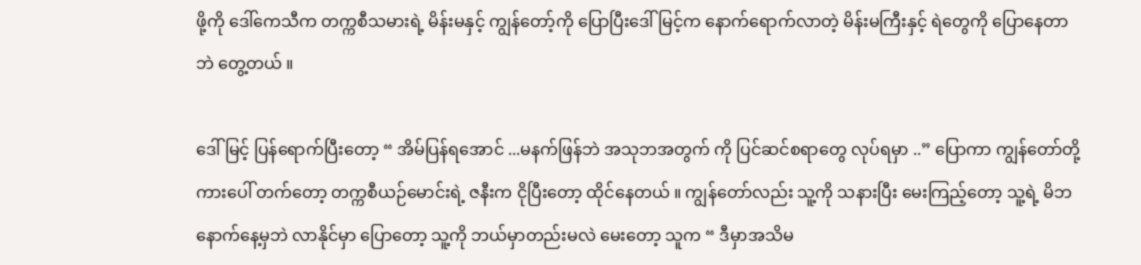ဖို့ကို ဒေါ်ကေသီက တက္ကစီသမားရဲ့ မိန်းမနှင့် ကျွန်တော့်ကို ပြောပြီးဒေါ်မြင့်က နောက်ရောက်လာတဲ့ မိန်းမကြီးနှင့် ရဲတွေကို ပြောနေတာဘဲ တွေ့တယ် ။

ဒေါ်မြင့် ပြန်ရောက်ပြီးတော့ “ အိမ်ပြန်ရအောင် ...မနက်ဖြန်ဘဲ အသုဘအတွက် ကို ပြင်ဆင်စရာတွေ လုပ်ရမှာ ..” ပြောကာ ကျွန်တော်တို့ ကားပေါ် တက်တော့ တက္ကစီယဉ်မောင်းရဲ့ ဇနီးက ငိုပြီးတော့ ထိုင်နေတယ် ။ ကျွန်တော်လည်း သူ့ကို သနားပြီး မေးကြည့်တော့ သူ့ရဲ့ မိဘနောက်နေ့မှဘဲ လာနိုင်မှာ ပြောတော့ သူ့ကို ဘယ်မှာတည်းမလဲ မေးတော့ သူက “ ဒီမှာအသိမ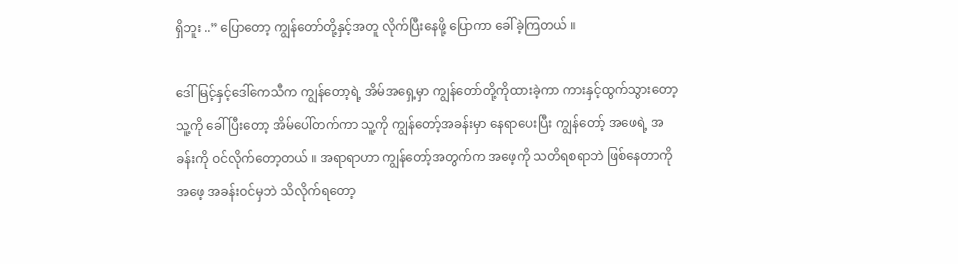ရှိဘူး ..” ပြောတော့ ကျွန်တော်တို့နှင့်အတူ လိုက်ပြီးနေဖို့ ပြောကာ ခေါ်ခဲ့ကြတယ် ။

ဒေါ်မြင့်နှင့်ဒေါ်ကေသီက ကျွန်တော့ရဲ့ အိမ်အရှေ့မှာ ကျွန်တော်တို့ကိုထားခဲ့ကာ ကားနှင့်ထွက်သွားတော့ သူ့ကို ခေါ်ပြီးတော့ အိမ်ပေါ်တက်ကာ သူ့ကို ကျွန်တော့်အခန်းမှာ နေရာပေးပြီး ကျွန်တော့် အဖေရဲ့ အခန်းကို ဝင်လိုက်တော့တယ် ။ အရာရာဟာ ကျွန်တော့်အတွက်က အဖေ့ကို သတိရစရာဘဲ ဖြစ်နေတာကို အဖေ့ အခန်းဝင်မှဘဲ သိလိုက်ရတော့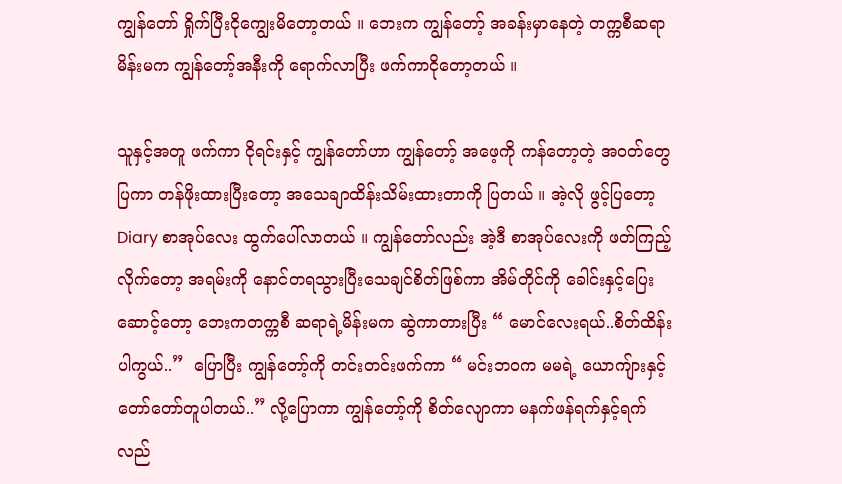ကျွန်တော် ရှိုက်ပြီးငိုကျွေးမိတော့တယ် ။ ဘေးက ကျွန်တော့် အခန်းမှာနေတဲ့ တက္ကစီဆရာ မိန်းမက ကျွန်တော့်အနီးကို ရောက်လာပြီး ဖက်ကာငိုတော့တယ် ။

သူနှင့်အတူ ဖက်ကာ ငိုရင်းနှင့် ကျွန်တော်ဟာ ကျွန်တော့် အဖေ့ကို ကန်တော့တဲ့ အဝတ်တွေ ပြကာ တန်ဖိုးထားပြီးတော့ အသေချာထိန်းသိမ်းထားတာကို ပြတယ် ။ အဲ့လို ဖွင့်ပြတော့ Diary စာအုပ်လေး ထွက်ပေါ်လာတယ် ။ ကျွန်တော်လည်း အဲ့ဒီ စာအုပ်လေးကို ဖတ်ကြည့်လိုက်တော့ အရမ်းကို နောင်တရသွားပြီးသေချင်စိတ်ဖြစ်ကာ အိမ်တိုင်ကို ခေါင်းနှင့်ပြေးဆောင့်တော့ ဘေးကတက္ကစီ ဆရာရဲ့မိန်းမက ဆွဲကာတားပြီး “ မောင်လေးရယ်..စိတ်ထိန်းပါကွယ်..”  ပြောပြီး ကျွန်တော့်ကို တင်းတင်းဖက်ကာ “ မင်းဘဝက မမရဲ့ ယောကျ်ားနှင့် တော်တော်တူပါတယ်..” လို့ပြောကာ ကျွန်တော့်ကို စိတ်လျောကာ မနက်ဖန်ရက်နှင့်ရက်လည်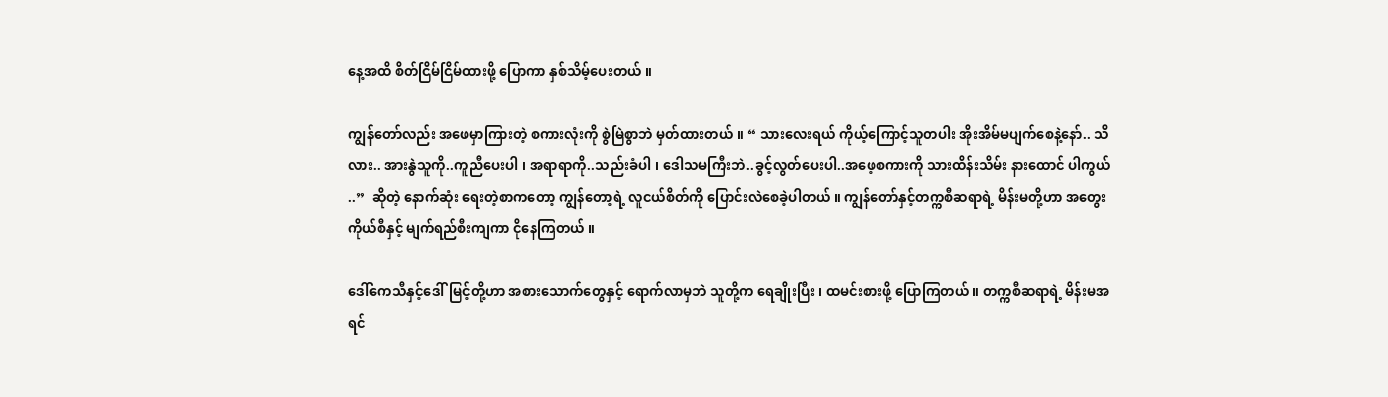နေ့အထိ စိတ်ငြိမ်ငြိမ်ထားဖို့ ပြောကာ နှစ်သိမ့်ပေးတယ် ။

ကျွန်တော်လည်း အဖေမှာကြားတဲ့ စကားလုံးကို စွဲမြဲစွာဘဲ မှတ်ထားတယ် ။ “ သားလေးရယ် ကိုယ့်ကြောင့်သူတပါး အိုးအိမ်မပျက်စေနဲ့နော်.. သိလား.. အားနွဲသူကို..ကူညီပေးပါ ၊ အရာရာကို..သည်းခံပါ ၊ ဒေါသမကြီးဘဲ..ခွင့်လွတ်ပေးပါ..အဖေ့စကားကို သားထိန်းသိမ်း နားထောင် ပါကွယ် ..”  ဆိုတဲ့ နောက်ဆုံး ရေးတဲ့စာကတော့ ကျွန်တော့ရဲ့ လူငယ်စိတ်ကို ပြောင်းလဲစေခဲ့ပါတယ် ။ ကျွန်တော်နှင့်တက္ကစီဆရာရဲ့ မိန်းမတို့ဟာ အတွေးကိုယ်စီနှင့် မျက်ရည်စီးကျကာ ငိုနေကြတယ် ။

ဒေါ်ကေသီနှင့်ဒေါ်မြင့်တို့ဟာ အစားသောက်တွေနှင့် ရောက်လာမှဘဲ သူတို့က ရေချိုးပြီး ၊ ထမင်းစားဖို့ ပြောကြတယ် ။ တက္ကစီဆရာရဲ့ မိန်းမအရင်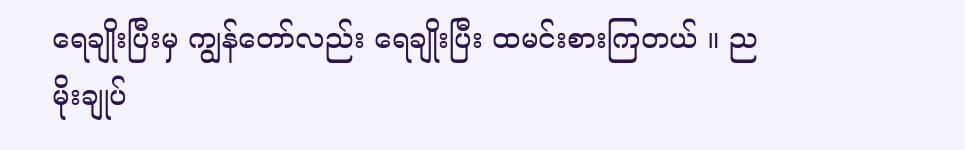ရေချိုးပြီးမှ ကျွန်တော်လည်း ရေချိုးပြီး ထမင်းစားကြတယ် ။ ညမိုးချုပ်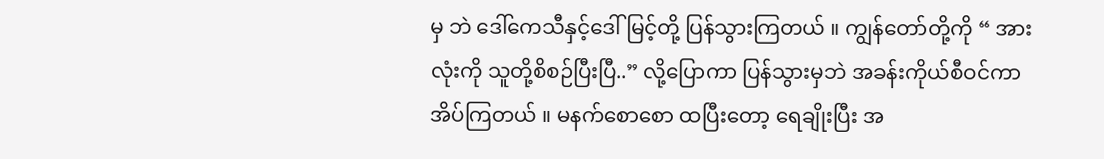မှ ဘဲ ဒေါ်ကေသီနှင့်ဒေါ်မြင့်တို့ ပြန်သွားကြတယ် ။ ကျွန်တော်တို့ကို “ အားလုံးကို သူတို့စိစဉ်ပြီးပြီ..” လို့ပြောကာ ပြန်သွားမှဘဲ အခန်းကိုယ်စီဝင်ကာ အိပ်ကြတယ် ။ မနက်စောစော ထပြီးတော့ ရေချိုးပြီး အ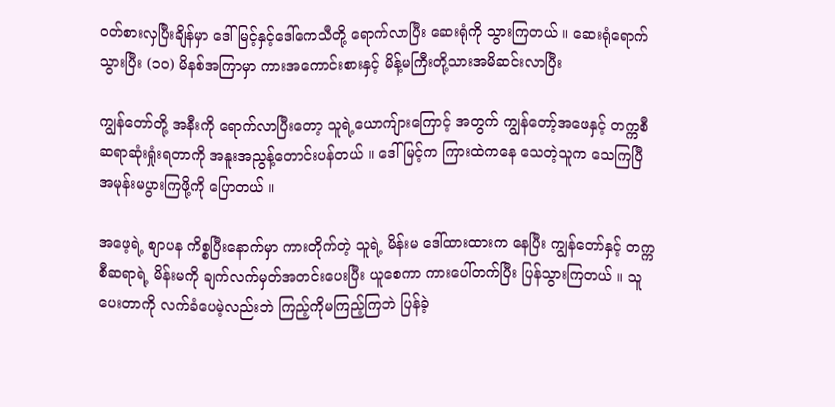ဝတ်စားလှပြီးချိန်မှာ ဒေါ်မြင့်နှင့်ဒေါ်ကေသီတို့ ရောက်လာပြီး ဆေးရုံကို သွားကြတယ် ။ ဆေးရုံရောက်သွားပြီး (၁၀) မိနစ်အကြာမှာ ကားအကောင်းစားနှင့် မိန့်မကြီးတို့သားအမိဆင်းလာပြီး

ကျွန်တော်တို့ အနီးကို ရောက်လာပြီးတော့ သူရဲ့ယောကျ်ားကြောင့် အတွက် ကျွန်တော့်အဖေနှင့် တက္ကစီဆရာဆုံးရှုံးရတာကို အနူးအညွန့်တောင်းပန်တယ် ။ ဒေါ်မြင့်က ကြားထဲကနေ သေတဲ့သူက သေကြပြီ အမုန်းမပွားကြဖို့ကို ပြောတယ် ။

အဖေ့ရဲ့ စျာပန ကိစ္စပြီးနောက်မှာ ကားတိုက်တဲ့ သူရဲ့ မိန်းမ ဒေါ်ထားထားက နေပြီး ကျွန်တော်နှင့် တက္ကစီဆရာရဲ့ မိန်းမကို ချက်လက်မှတ်အတင်းပေးပြီး ယူစေကာ ကားပေါ်တက်ပြီး ပြန်သွားကြတယ် ။ သူပေးတာကို လက်ခံပေမဲ့လည်းဘဲ ကြည့်ကိုမကြည့်ကြဘဲ ပြန်ခဲ့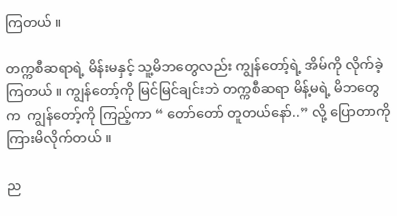ကြတယ် ။

တက္ကစီဆရာရဲ့ မိန်းမနှင့် သူ့မိဘတွေလည်း ကျွန်တော့်ရဲ့ အိမ်ကို လိုက်ခဲ့ကြတယ် ။ ကျွန်တော့်ကို မြင်မြင်ချင်းဘဲ တက္ကစီဆရာ မိန့်မရဲ့ မိဘတွေက  ကျွန်တော့်ကို ကြည့်ကာ “ တော်တော် တူတယ်နော်..” လို့ ပြောတာကို ကြားမိလိုက်တယ် ။

ည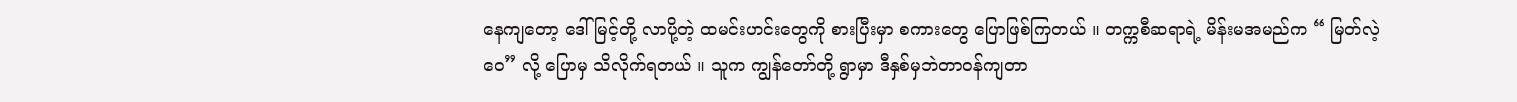နေကျတော့ ဒေါ်မြင့်တို့ လာပို့တဲ့ ထမင်းဟင်းတွေကို စားပြီးမှာ စကားတွေ ပြောဖြစ်ကြတယ် ။ တက္ကစီဆရာရဲ့ မိန်းမအမည်က “ မြတ်လဲ့ဝေ” လို့ ပြောမှ သိလိုက်ရတယ် ။ သူက ကျွန်တော်တို့ ရွာမှာ ဒီနှစ်မှဘဲတာဝန်ကျတာ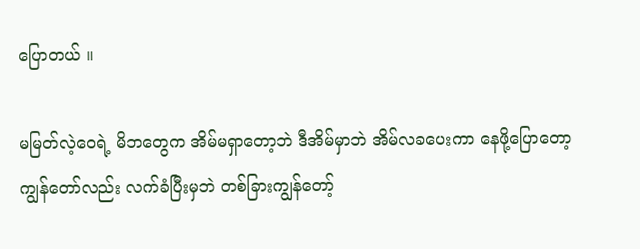ပြောတယ် ။

မမြတ်လဲ့ဝေရဲ့ မိဘတွေက အိမ်မရှာတော့ဘဲ ဒီအိမ်မှာဘဲ အိမ်လခပေးကာ နေဖို့ပြောတော့ ကျွန်တော်လည်း လက်ခံပြီးမှဘဲ တစ်ခြားကျွန်တော့်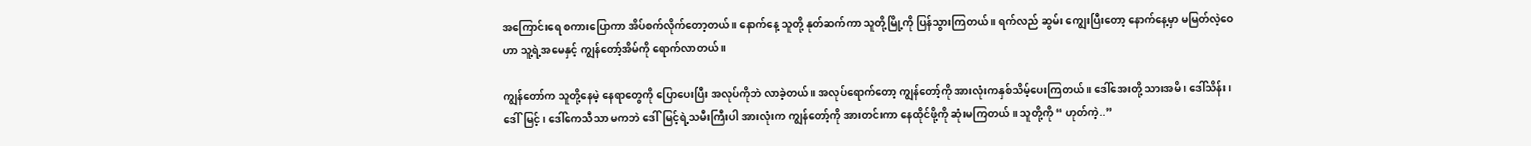အကြောင်းရေ စကားပြောကာ အိပ်စက်လိုက်တော့တယ် ။ နောက်နေ့ သူတို့ နုတ်ဆက်ကာ သူတို့မြို့ကို ပြန်သွားကြတယ် ။ ရက်လည် ဆွမ်း ကျွေးပြီးတော့ နောက်နေ့မှာ မမြတ်လဲ့ဝေဟာ သူ့ရဲ့အမေနှင့် ကျွန်တော့်အိမ်ကို ရောက်လာတယ် ။

ကျွန်တော်က သူတို့နေမဲ့ နေရာတွေကို ပြောပေးပြီး အလုပ်ကိုဘဲ လာခဲ့တယ် ။ အလုပ်ရောက်တော့ ကျွန်တော့်ကို အားလုံးကနှစ်သိမ့်ပေးကြတယ် ။ ဒေါ်အေးတို့ သားအမိ ၊ ဒေါ်သိန်း ၊ ဒေါ်မြင့် ၊ ဒေါ်ကေသီသာ မကဘဲ ဒေါ်မြင့်ရဲ့သမီးကြီးပါ အားလုံးက ကျွန်တော့်ကို အားတင်းကာ နေထိုင်ဖို့ကို ဆုံးမကြတယ် ။ သူတို့ကို “ ဟုတ်ကဲ့..”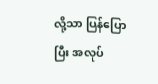လို့သာ ပြန်ပြောပြီး အလုပ်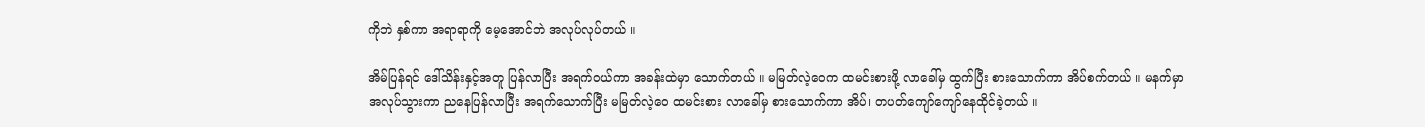ကိုဘဲ နှစ်ကာ အရာရာကို မေ့အောင်ဘဲ အလုပ်လုပ်တယ် ။

အိမ်ပြန်ရင် ဒေါ်သိန်းနှင့်အတူ ပြန်လာပြီး အရက်ဝယ်ကာ အခန်းထဲမှာ သောက်တယ် ။ မမြတ်လဲ့ဝေက ထမင်းစားဖို့ လာခေါ်မှ ထွက်ပြီး စားသောက်ကာ အိပ်စက်တယ် ။ မနက်မှာ အလုပ်သွားကာ ညနေပြန်လာပြီး အရက်သောက်ပြီး မမြတ်လဲ့ဝေ ထမင်းစား လာခေါ်မှ စားသောက်ကာ အိပ်၊ တပတ်ကျော်ကျော်နေထိုင်ခဲ့တယ် ။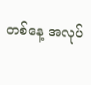တစ်နေ့ အလုပ်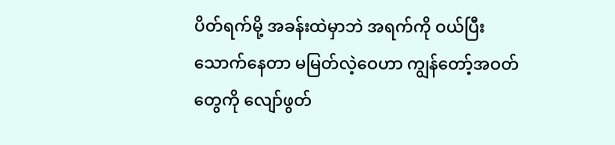ပိတ်ရက်မို့ အခန်းထဲမှာဘဲ အရက်ကို ဝယ်ပြီး သောက်နေတာ မမြတ်လဲ့ဝေဟာ ကျွန်တော့်အဝတ်တွေကို လျော်ဖွတ်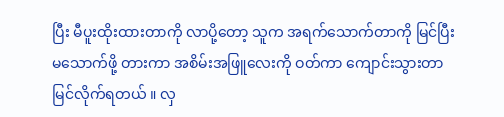ပြီး မီပူးထိုးထားတာကို လာပို့တော့ သူက အရက်သောက်တာကို မြင်ပြီး မသောက်ဖို့ တားကာ အစိမ်းအဖြူလေးကို ဝတ်ကာ ကျောင်းသွားတာ မြင်လိုက်ရတယ် ။ လှ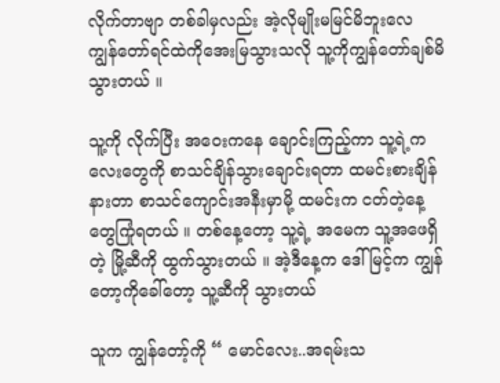လိုက်တာဗျာ တစ်ခါမှလည်း အဲ့လိုမျိုးမမြင်မိဘူးလေ ကျွန်တော်ရင်ထဲကိုအေးမြသွားသလို သူ့ကိုကျွန်တော်ချစ်မိသွားတယ် ။

သူ့ကို လိုက်ပြီး အဝေးကနေ ချောင်းကြည့်ကာ သူ့ရဲ့ကလေးတွေကို စာသင်ချိန်သွားချောင်းရတာ ထမင်းစားချိန်နားတာ စာသင်ကျောင်းအနီးမှာမို့ ထမင်းက ငတ်တဲ့နေ့တွေကြုံရတယ် ။ တစ်နေ့တော့ သူ့ရဲ့ အမေက သူ့အဖေရှိတဲ့ မြို့ဆီကို ထွက်သွားတယ် ။ အဲ့ဒီနေ့က ဒေါ်မြင့်က ကျွန်တော့ကိုခေါ်တော့ သူ့ဆီကို သွားတယ်

သူက ကျွန်တော့်ကို “ မောင်လေး..အရမ်းသ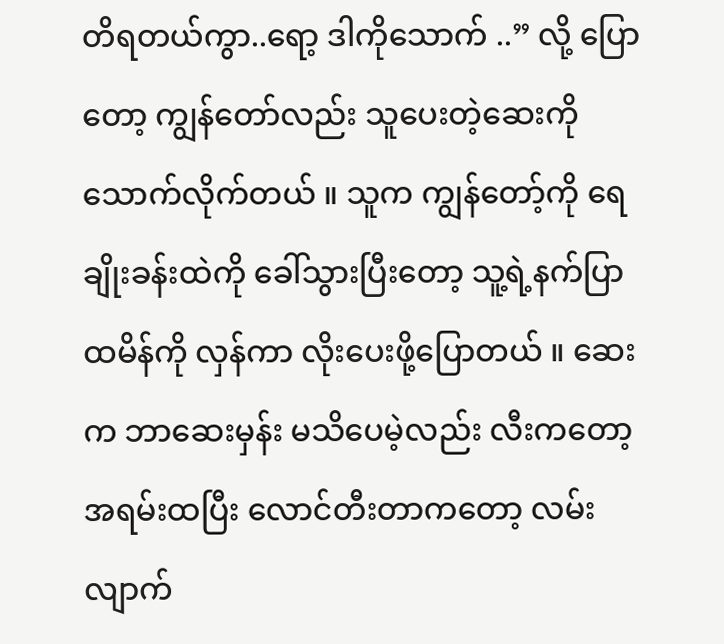တိရတယ်ကွာ..ရော့ ဒါကိုသောက် ..” လို့ ပြောတော့ ကျွန်တော်လည်း သူပေးတဲ့ဆေးကို သောက်လိုက်တယ် ။ သူက ကျွန်တော့်ကို ရေချိုးခန်းထဲကို ခေါ်သွားပြီးတော့ သူ့ရဲ့နက်ပြာထမိန်ကို လှန်ကာ လိုးပေးဖို့ပြောတယ် ။ ဆေးက ဘာဆေးမှန်း မသိပေမဲ့လည်း လီးကတော့ အရမ်းထပြီး လောင်တီးတာကတော့ လမ်းလျာက်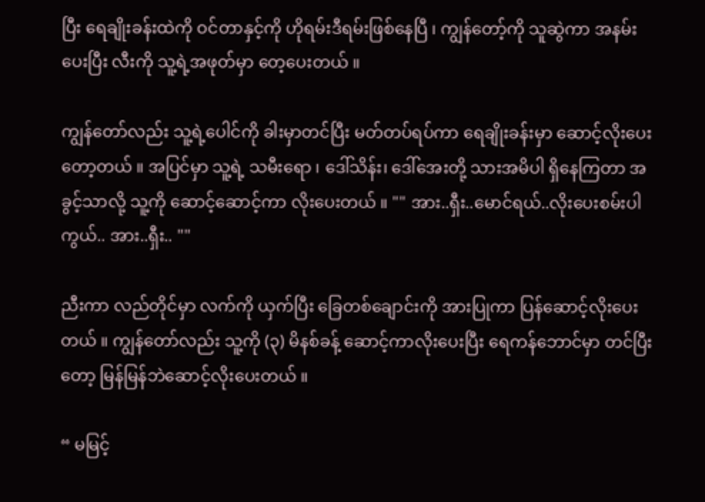ပြီး ရေချိုးခန်းထဲကို ဝင်တာနှင့်ကို ဟိုရမ်းဒီရမ်းဖြစ်နေပြီ ၊ ကျွန်တော့်ကို သူဆွဲကာ အနမ်းပေးပြီး လီးကို သူ့ရဲ့အဖုတ်မှာ တေ့ပေးတယ် ။

ကျွန်တော်လည်း သူ့ရဲ့ပေါင်ကို ခါးမှာတင်ပြီး မတ်တပ်ရပ်ကာ ရေချိုးခန်းမှာ ဆောင့်လိုးပေးတော့တယ် ။ အပြင်မှာ သူ့ရဲ့ သမီးရော ၊ ဒေါ်သိန်း၊ ဒေါ်အေးတို့ သားအမိပါ ရှိနေကြတာ အခွင့်သာလို့ သူ့ကို ဆောင့်ဆောင့်ကာ လိုးပေးတယ် ။ "" အား..ရှီး..မောင်ရယ်..လိုးပေးစမ်းပါကွယ်.. အား..ရှီး.. ""

ညီးကာ လည်တိုင်မှာ လက်ကို ယှက်ပြီး ခြေတစ်ချောင်းကို အားပြုကာ ပြန်ဆောင့်လိုးပေးတယ် ။ ကျွန်တော်လည်း သူ့ကို (၃) မိနစ်ခန့် ဆောင့်ကာလိုးပေးပြီး ရေကန်ဘောင်မှာ တင်ပြီးတော့ မြန်မြန်ဘဲဆောင့်လိုးပေးတယ် ။

“ မမြင့်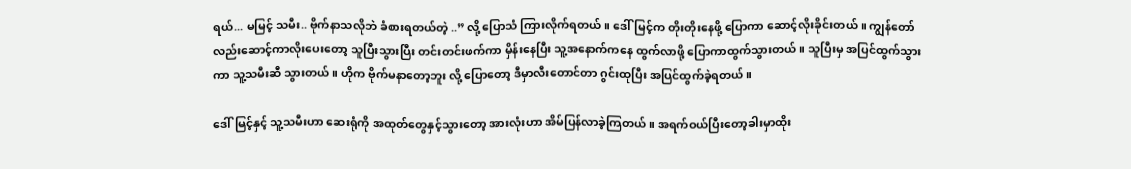ရယ်... မမြင့် သမီး.. ဗိုက်နာသလိုဘဲ ခံစားရတယ်တဲ့ ..” လို့ ပြောသံ ကြားလိုက်ရတယ် ။ ဒေါ်မြင့်က တိုးတိုးနေဖို့ ပြောကာ ဆောင့်လိုးခိုင်းတယ် ။ ကျွန်တော်လည်းဆောင့်ကာလိုးပေးတော့ သူပြီးသွားပြီး တင်းတင်းဖက်ကာ မှိန်းနေပြီး သူ့အနောက်ကနေ ထွက်လာဖို့ ပြောကာထွက်သွားတယ် ။ သူပြီးမှ အပြင်ထွက်သွားကာ သူ့သမီးဆီ သွားတယ် ။ ဟိုက ဗိုက်မနာတော့ဘူး လို့ ပြောတော့ ဒီမှာလီးတောင်တာ ဂွင်းထုပြီး အပြင်ထွက်ခဲ့ရတယ် ။

ဒေါ်မြင့်နှင့် သူ့သမီးဟာ ဆေးရုံကို အထုတ်တွေနှင့်သွားတော့ အားလုံးဟာ အိမ်ပြန်လာခဲ့ကြတယ် ။ အရက်ဝယ်ပြီးတော့ခါးမှာထိုး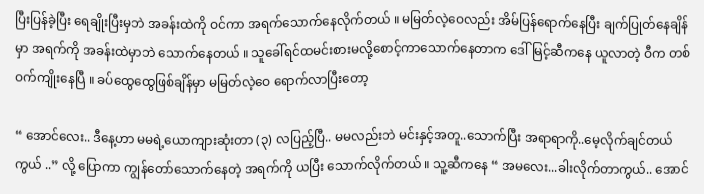ပြီးပြန်ခဲ့ပြီး ရေချိုးပြီးမှဘဲ အခန်းထဲကို ဝင်ကာ အရက်သောက်နေလိုက်တယ် ။ မမြတ်လဲ့ဝေလည်း အိမ်ပြန်ရောက်နေပြီး ချက်ပြုတ်နေချိန်မှာ အရက်ကို အခန်းထဲမှာဘဲ သောက်နေတယ် ။ သူခေါ်ရင်ထမင်းစားမလို့စောင့်ကာသောက်နေတာက ဒေါ်မြင့်ဆီကနေ ယူလာတဲ့ ဝီက တစ်ဝက်ကျိုးနေပြီ ။ ခပ်ထွေထွေဖြစ်ချိန်မှာ မမြတ်လဲ့ဝေ ရောက်လာပြီးတော့

“ အောင်လေး.. ဒီနေ့ဟာ မမရဲ့ယောကျားဆုံးတာ (၃) လပြည့်ပြီ.. မမလည်းဘဲ မင်းနှင့်အတူ..သောက်ပြီး အရာရာကို..မေ့လိုက်ချင်တယ်ကွယ် ..” လို့ ပြောကာ ကျွန်တော်သောက်နေတဲ့ အရက်ကို ယပြီး သောက်လိုက်တယ် ။ သူ့ဆီကနေ “ အမလေး...ခါးလိုက်တာကွယ်.. အောင်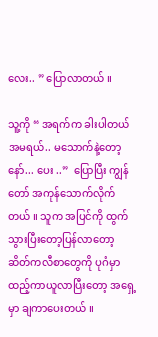လေး.. ” ပြောလာတယ် ။

သူ့ကို “ အရက်က ခါးပါတယ် အမရယ်.. မသောက်နဲ့တော့နော်... ပေး ..”  ပြောပြီး ကျွန်တော် အကုန်သောက်လိုက်တယ် ။ သူက အပြင်ကို ထွက်သွားပြီးတော့ပြန်လာတော့ ဆိတ်ကလီစာတွေကို ပုဂံမှာထည့်ကာယူလာပြီးတော့ အရှေ့မှာ ချကာပေးတယ် ။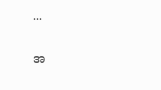...


အ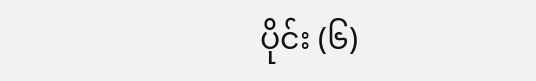ပိုင်း (၆)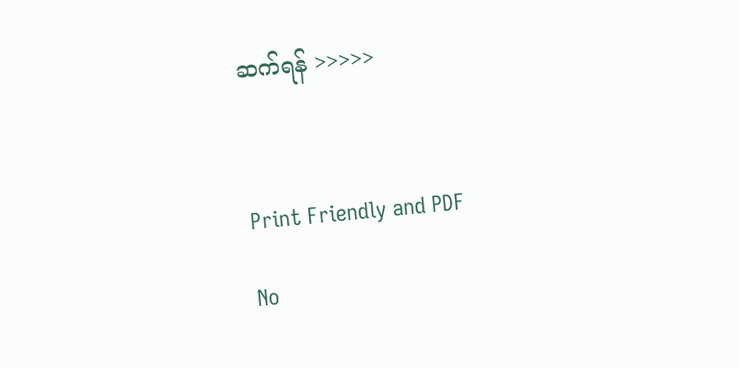ဆက်ရန် >>>>>



Print Friendly and PDF

No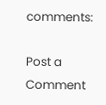comments:

Post a Comment